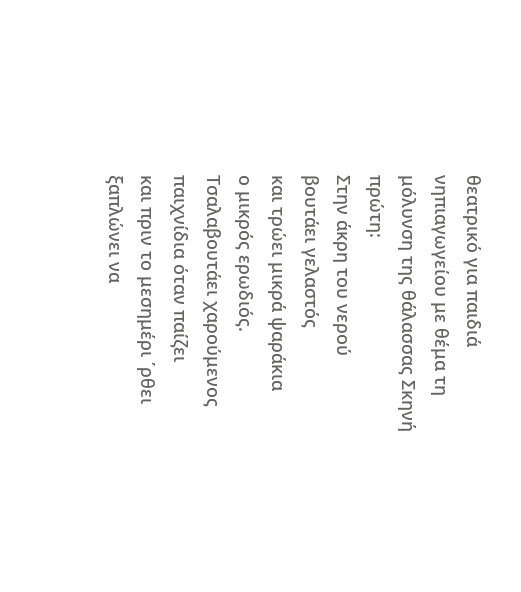θεατρικό για παιδιά νηπιαγωγείου με θέμα τη μόλυνση της θάλασσας Σκηνή πρώτη:
Στην άκρη του νερού
βουτάει γελαστός
και τρώει μικρά ψαράκια
ο μικρός ερωδιός.
Τσαλαβουτάει χαρούμενος
παιχνίδια όταν παίζει
και πριν το μεσημέρι ΄ρθει
ξαπλώνει να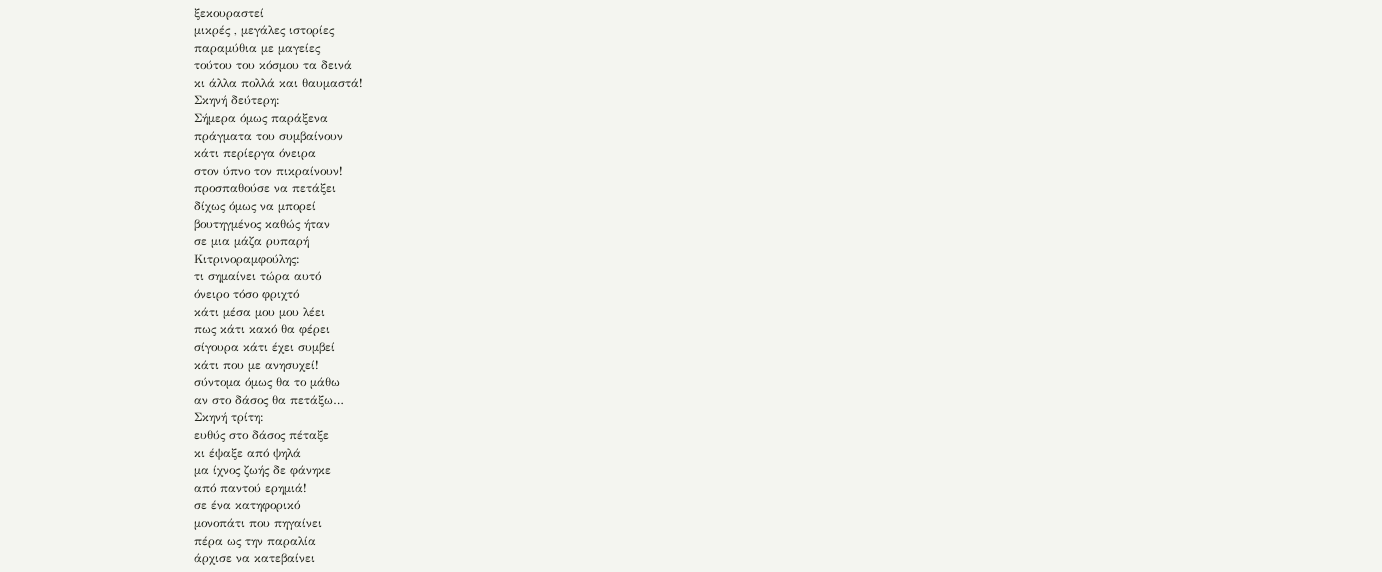ξεκουραστεί
μικρές , μεγάλες ιστορίες
παραμύθια με μαγείες
τούτου του κόσμου τα δεινά
κι άλλα πολλά και θαυμαστά!
Σκηνή δεύτερη:
Σήμερα όμως παράξενα
πράγματα του συμβαίνουν
κάτι περίεργα όνειρα
στον ύπνο τον πικραίνουν!
προσπαθούσε να πετάξει
δίχως όμως να μπορεί
βουτηγμένος καθώς ήταν
σε μια μάζα ρυπαρή
Κιτρινοραμφούλης:
τι σημαίνει τώρα αυτό
όνειρο τόσο φριχτό
κάτι μέσα μου μου λέει
πως κάτι κακό θα φέρει
σίγουρα κάτι έχει συμβεί
κάτι που με ανησυχεί!
σύντομα όμως θα το μάθω
αν στο δάσος θα πετάξω…
Σκηνή τρίτη:
ευθύς στο δάσος πέταξε
κι έψαξε από ψηλά
μα ίχνος ζωής δε φάνηκε
από παντού ερημιά!
σε ένα κατηφορικό
μονοπάτι που πηγαίνει
πέρα ως την παραλία
άρχισε να κατεβαίνει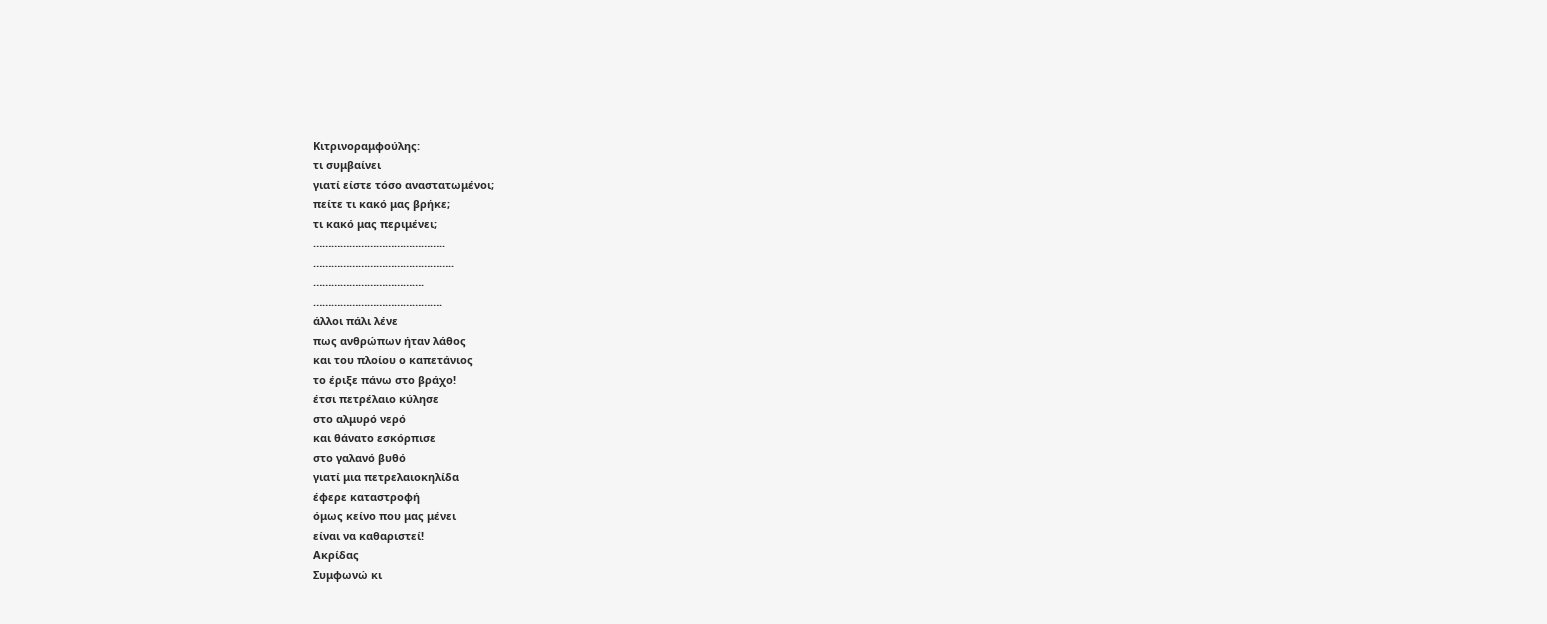Κιτρινοραμφούλης:
τι συμβαίνει
γιατί είστε τόσο αναστατωμένοι;
πείτε τι κακό μας βρήκε;
τι κακό μας περιμένει;
……………………………………..
………………………………………..
……………………………….
…………………………………….
άλλοι πάλι λένε
πως ανθρώπων ήταν λάθος
και του πλοίου ο καπετάνιος
το έριξε πάνω στο βράχο!
έτσι πετρέλαιο κύλησε
στο αλμυρό νερό
και θάνατο εσκόρπισε
στο γαλανό βυθό
γιατί μια πετρελαιοκηλίδα
έφερε καταστροφή
όμως κείνο που μας μένει
είναι να καθαριστεί!
Ακρίδας
Συμφωνώ κι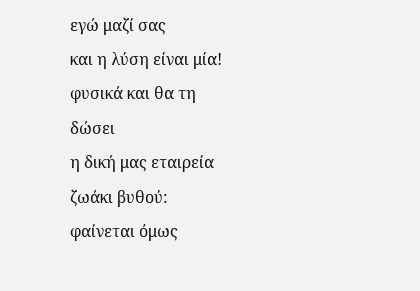εγώ μαζί σας
και η λύση είναι μία!
φυσικά και θα τη δώσει
η δική μας εταιρεία
ζωάκι βυθού:
φαίνεται όμως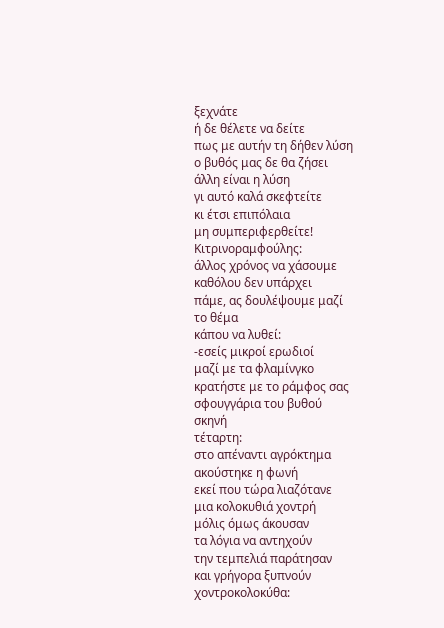ξεχνάτε
ή δε θέλετε να δείτε
πως με αυτήν τη δήθεν λύση
ο βυθός μας δε θα ζήσει
άλλη είναι η λύση
γι αυτό καλά σκεφτείτε
κι έτσι επιπόλαια
μη συμπεριφερθείτε!
Κιτρινοραμφούλης:
άλλος χρόνος να χάσουμε
καθόλου δεν υπάρχει
πάμε, ας δουλέψουμε μαζί
το θέμα
κάπου να λυθεί:
-εσείς μικροί ερωδιοί
μαζί με τα φλαμίνγκο
κρατήστε με το ράμφος σας
σφουγγάρια του βυθού
σκηνή
τέταρτη:
στο απέναντι αγρόκτημα
ακούστηκε η φωνή
εκεί που τώρα λιαζότανε
μια κολοκυθιά χοντρή
μόλις όμως άκουσαν
τα λόγια να αντηχούν
την τεμπελιά παράτησαν
και γρήγορα ξυπνούν
χοντροκολοκύθα: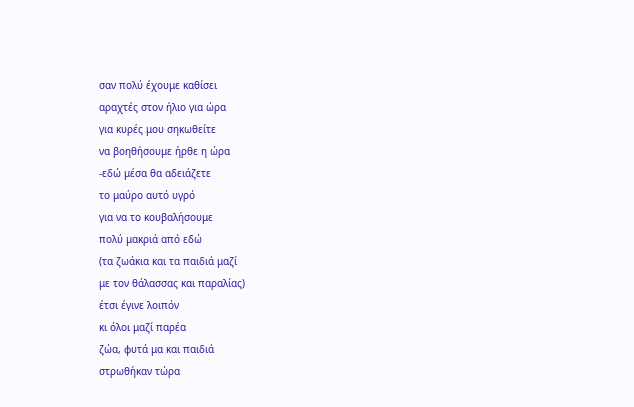σαν πολύ έχουμε καθίσει
αραχτές στον ήλιο για ώρα
για κυρές μου σηκωθείτε
να βοηθήσουμε ήρθε η ώρα
-εδώ μέσα θα αδειάζετε
το μαύρο αυτό υγρό
για να το κουβαλήσουμε
πολύ μακριά από εδώ
(τα ζωάκια και τα παιδιά μαζί
με τον θάλασσας και παραλίας)
έτσι έγινε λοιπόν
κι όλοι μαζί παρέα
ζώα, φυτά μα και παιδιά
στρωθήκαν τώρα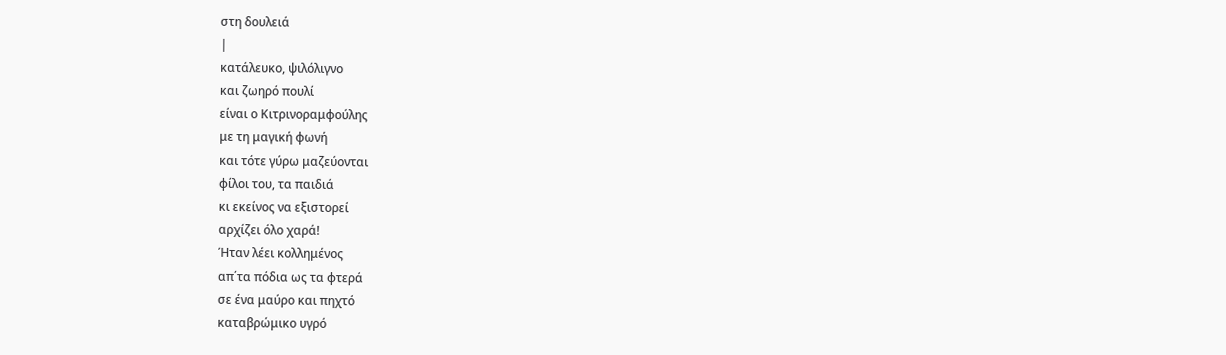στη δουλειά
|
κατάλευκο, ψιλόλιγνο
και ζωηρό πουλί
είναι ο Κιτρινοραμφούλης
με τη μαγική φωνή
και τότε γύρω μαζεύονται
φίλοι του, τα παιδιά
κι εκείνος να εξιστορεί
αρχίζει όλο χαρά!
Ήταν λέει κολλημένος
απ΄τα πόδια ως τα φτερά
σε ένα μαύρο και πηχτό
καταβρώμικο υγρό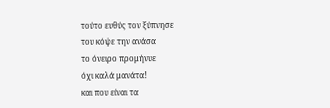τούτο ευθύς τον ξύπνησε
του κόψε την ανάσα
το όνειρο προμήνυε
όχι καλά μανάτα!
και που είναι τα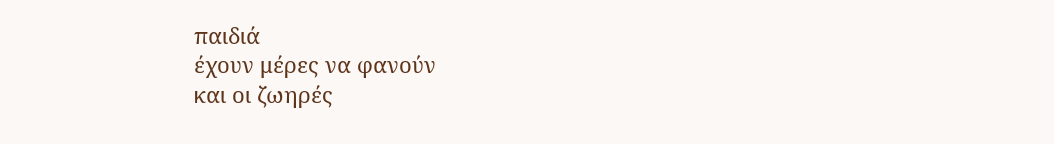παιδιά
έχουν μέρες να φανούν
και οι ζωηρές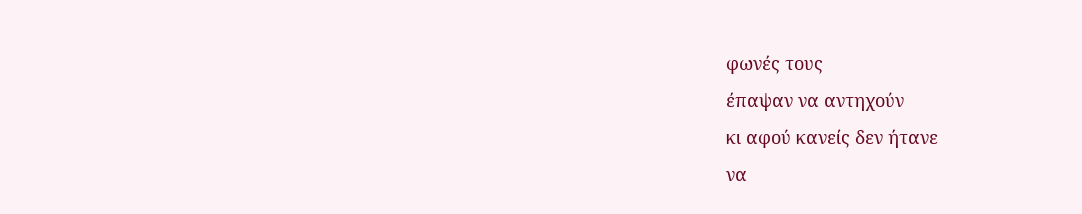φωνές τους
έπαψαν να αντηχούν
κι αφού κανείς δεν ήτανε
να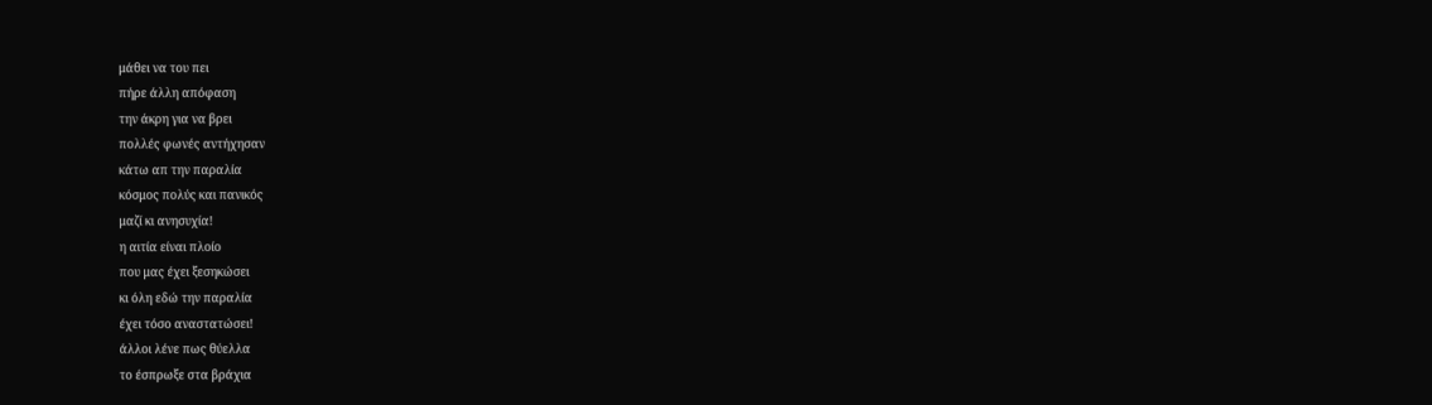μάθει να του πει
πήρε άλλη απόφαση
την άκρη για να βρει
πολλές φωνές αντήχησαν
κάτω απ την παραλία
κόσμος πολύς και πανικός
μαζί κι ανησυχία!
η αιτία είναι πλοίο
που μας έχει ξεσηκώσει
κι όλη εδώ την παραλία
έχει τόσο αναστατώσει!
άλλοι λένε πως θύελλα
το έσπρωξε στα βράχια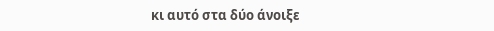κι αυτό στα δύο άνοιξε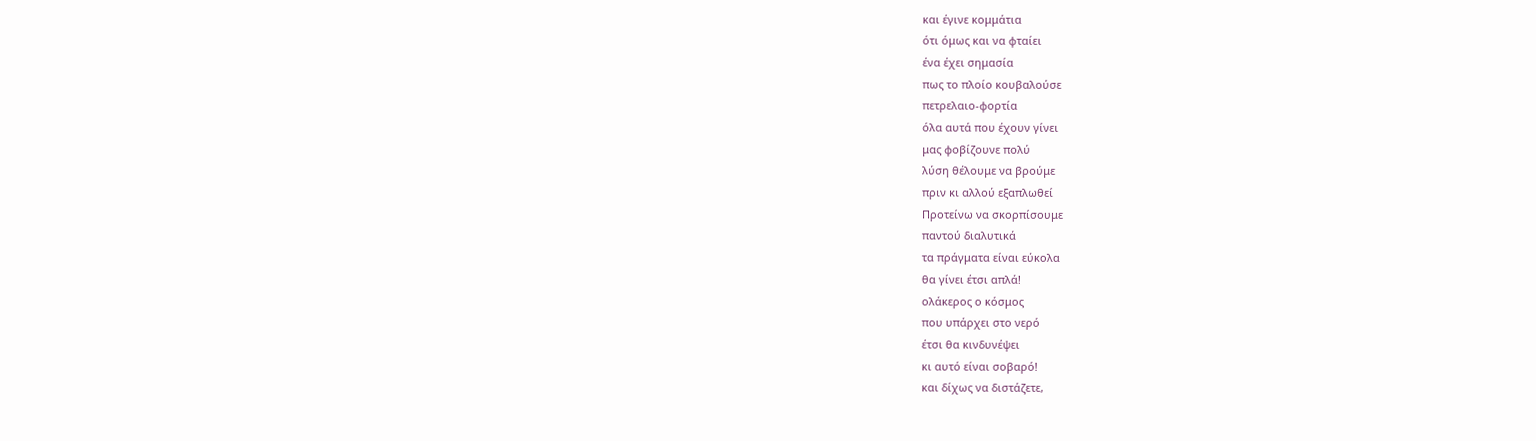και έγινε κομμάτια
ότι όμως και να φταίει
ένα έχει σημασία
πως το πλοίο κουβαλούσε
πετρελαιο-φορτία
όλα αυτά που έχουν γίνει
μας φοβίζουνε πολύ
λύση θέλουμε να βρούμε
πριν κι αλλού εξαπλωθεί
Προτείνω να σκορπίσουμε
παντού διαλυτικά
τα πράγματα είναι εύκολα
θα γίνει έτσι απλά!
ολάκερος ο κόσμος
που υπάρχει στο νερό
έτσι θα κινδυνέψει
κι αυτό είναι σοβαρό!
και δίχως να διστάζετε,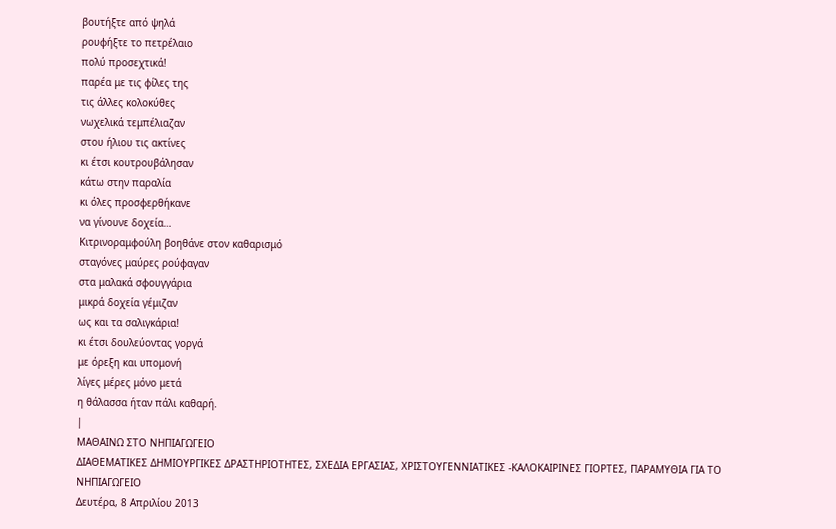βουτήξτε από ψηλά
ρουφήξτε το πετρέλαιο
πολύ προσεχτικά!
παρέα με τις φίλες της
τις άλλες κολοκύθες
νωχελικά τεμπέλιαζαν
στου ήλιου τις ακτίνες
κι έτσι κουτρουβάλησαν
κάτω στην παραλία
κι όλες προσφερθήκανε
να γίνουνε δοχεία…
Κιτρινοραμφούλη βοηθάνε στον καθαρισμό
σταγόνες μαύρες ρούφαγαν
στα μαλακά σφουγγάρια
μικρά δοχεία γέμιζαν
ως και τα σαλιγκάρια!
κι έτσι δουλεύοντας γοργά
με όρεξη και υπομονή
λίγες μέρες μόνο μετά
η θάλασσα ήταν πάλι καθαρή.
|
ΜΑΘΑΙΝΩ ΣΤΟ ΝΗΠΙΑΓΩΓΕΙΟ
ΔΙΑΘΕΜΑΤΙΚΕΣ ΔΗΜΙΟΥΡΓΙΚΕΣ ΔΡΑΣΤΗΡΙΟΤΗΤΕΣ, ΣΧΕΔΙΑ ΕΡΓΑΣΙΑΣ, ΧΡΙΣΤΟΥΓΕΝΝΙΑΤΙΚΕΣ -ΚΑΛΟΚΑΙΡΙΝΕΣ ΓΙΟΡΤΕΣ, ΠΑΡΑΜΥΘΙΑ ΓΙΑ ΤΟ ΝΗΠΙΑΓΩΓΕΙΟ
Δευτέρα, 8 Απριλίου 2013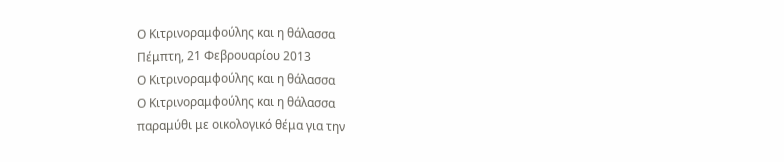Ο Κιτρινοραμφούλης και η θάλασσα
Πέμπτη, 21 Φεβρουαρίου 2013
Ο Κιτρινοραμφούλης και η θάλασσα
Ο Κιτρινοραμφούλης και η θάλασσα
παραμύθι με οικολογικό θέμα για την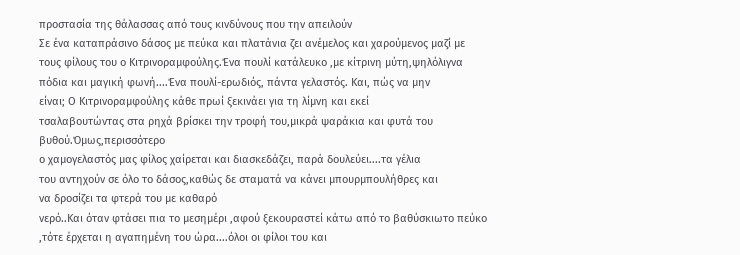προστασία της θάλασσας από τους κινδύνους που την απειλούν
Σε ένα καταπράσινο δάσος με πεύκα και πλατάνια ζει ανέμελος και χαρούμενος μαζί με
τους φίλους του ο Κιτρινοραμφούλης.Ένα πουλί κατάλευκο ,με κίτρινη μύτη,ψηλόλιγνα
πόδια και μαγική φωνή....Ένα πουλί-ερωδιός, πάντα γελαστός. Και, πώς να μην
είναι; Ο Κιτρινοραμφούλης κάθε πρωί ξεκινάει για τη λίμνη και εκεί
τσαλαβουτώντας στα ρηχά βρίσκει την τροφή του,μικρά ψαράκια και φυτά του βυθού.Όμως,περισσότερο
ο χαμογελαστός μας φίλος χαίρεται και διασκεδάζει, παρά δουλεύει....τα γέλια
του αντηχούν σε όλο το δάσος,καθώς δε σταματά να κάνει μπουρμπουλήθρες και
να δροσίζει τα φτερά του με καθαρό
νερό..Και όταν φτάσει πια το μεσημέρι ,αφού ξεκουραστεί κάτω από το βαθύσκιωτο πεύκο
,τότε έρχεται η αγαπημένη του ώρα....όλοι οι φίλοι του και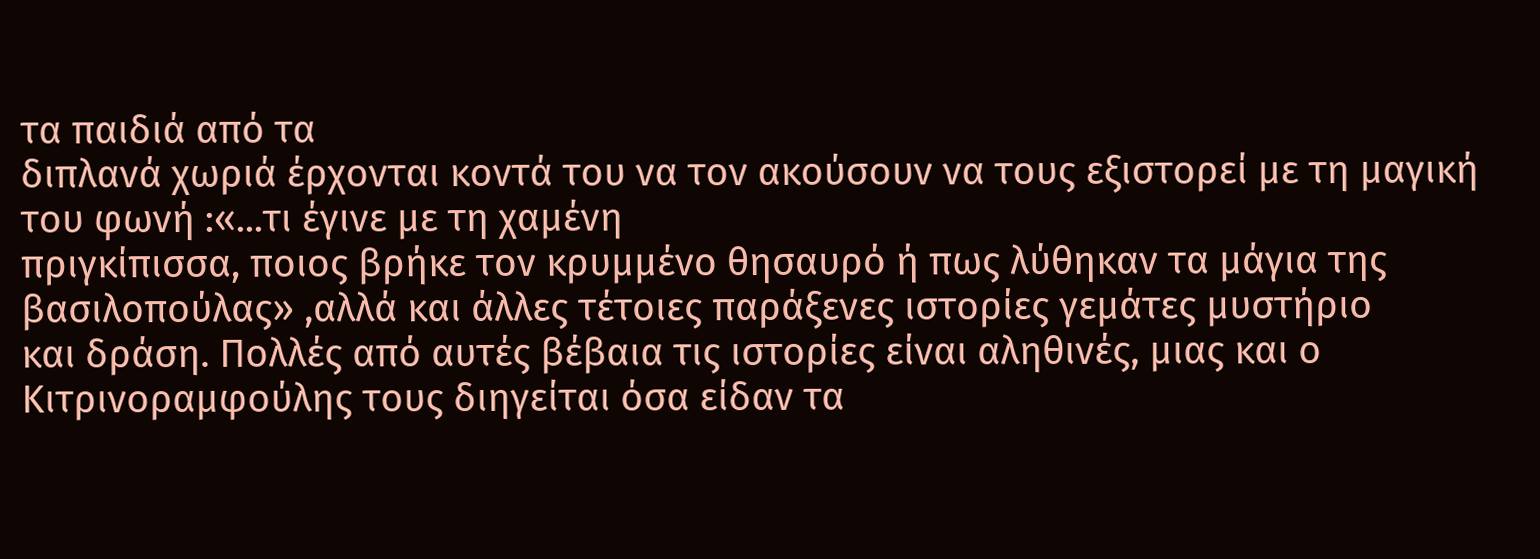τα παιδιά από τα
διπλανά χωριά έρχονται κοντά του να τον ακούσουν να τους εξιστορεί με τη μαγική
του φωνή :«...τι έγινε με τη χαμένη
πριγκίπισσα, ποιος βρήκε τον κρυμμένο θησαυρό ή πως λύθηκαν τα μάγια της
βασιλοπούλας» ,αλλά και άλλες τέτοιες παράξενες ιστορίες γεμάτες μυστήριο
και δράση. Πολλές από αυτές βέβαια τις ιστορίες είναι αληθινές, μιας και ο
Κιτρινοραμφούλης τους διηγείται όσα είδαν τα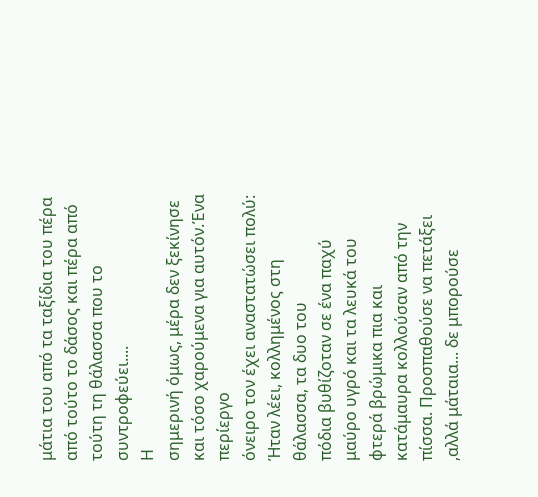μάτια του από τα ταξίδια του πέρα
από τούτο το δάσος και πέρα από τούτη τη θάλασσα που το συντροφεύει....
Η
σημερινή όμως, μέρα δεν ξεκίνησε και τόσο χαρούμενα για αυτόν.Ένα περίεργο
όνειρο τον έχει αναστατώσει πολύ: Ήταν λέει, κολλημένος στη θάλασσα, τα δυο του
πόδια βυθίζοταν σε ένα παχύ μαύρο υγρό και τα λευκά του φτερά βρώμικα πια και
κατάμαυρα κολλούσαν από την πίσσα. Προσπαθούσε να πετάξει ,αλλά μάταια... δε μπορούσε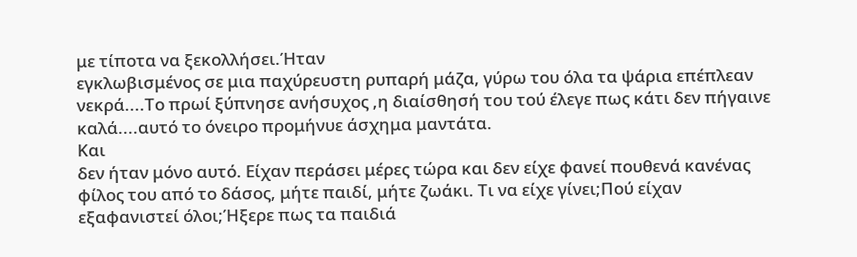με τίποτα να ξεκολλήσει.Ήταν
εγκλωβισμένος σε μια παχύρευστη ρυπαρή μάζα, γύρω του όλα τα ψάρια επέπλεαν
νεκρά....Το πρωί ξύπνησε ανήσυχος ,η διαίσθησή του τού έλεγε πως κάτι δεν πήγαινε
καλά....αυτό το όνειρο προμήνυε άσχημα μαντάτα.
Και
δεν ήταν μόνο αυτό. Είχαν περάσει μέρες τώρα και δεν είχε φανεί πουθενά κανένας
φίλος του από το δάσος, μήτε παιδί, μήτε ζωάκι. Τι να είχε γίνει;Πού είχαν
εξαφανιστεί όλοι;Ήξερε πως τα παιδιά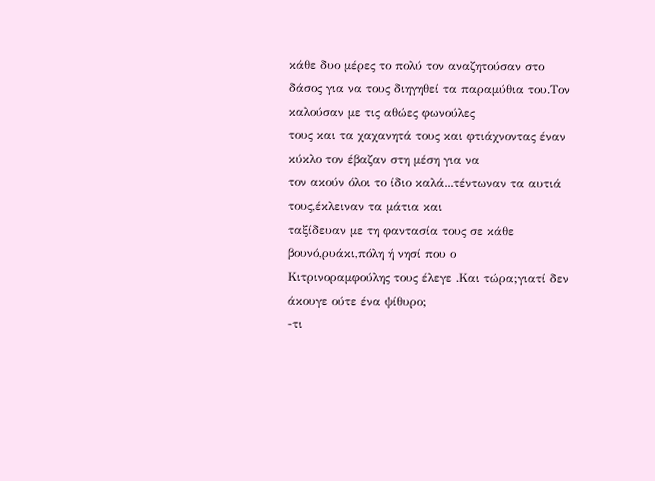κάθε δυο μέρες το πολύ τον αναζητούσαν στο
δάσος για να τους διηγηθεί τα παραμύθια του.Τον καλούσαν με τις αθώες φωνούλες
τους και τα χαχανητά τους και φτιάχνοντας έναν κύκλο τον έβαζαν στη μέση για να
τον ακούν όλοι το ίδιο καλά...τέντωναν τα αυτιά τους,έκλειναν τα μάτια και
ταξίδευαν με τη φαντασία τους σε κάθε βουνό,ρυάκι,πόλη ή νησί που ο
Κιτρινοραμφούλης τους έλεγε .Και τώρα;γιατί δεν άκουγε ούτε ένα ψίθυρο;
-τι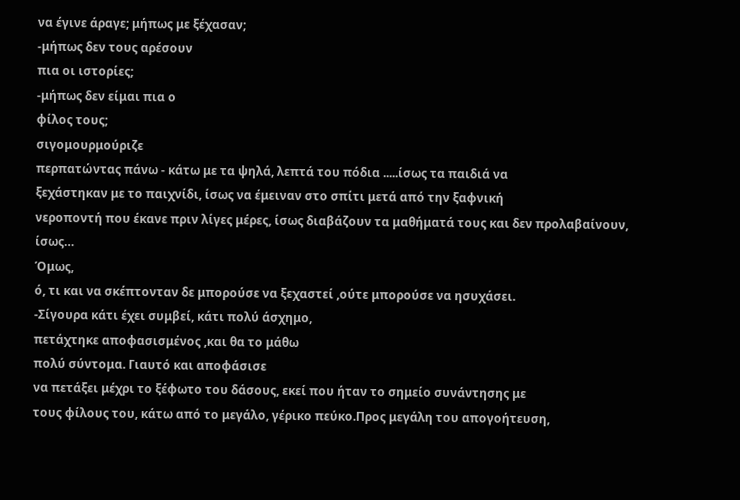να έγινε άραγε; μήπως με ξέχασαν;
-μήπως δεν τους αρέσουν
πια οι ιστορίες;
-μήπως δεν είμαι πια ο
φίλος τους;
σιγομουρμούριζε
περπατώντας πάνω - κάτω με τα ψηλά, λεπτά του πόδια .....ίσως τα παιδιά να
ξεχάστηκαν με το παιχνίδι, ίσως να έμειναν στο σπίτι μετά από την ξαφνική
νεροποντή που έκανε πριν λίγες μέρες, ίσως διαβάζουν τα μαθήματά τους και δεν προλαβαίνουν,
ίσως…
Όμως,
ό, τι και να σκέπτονταν δε μπορούσε να ξεχαστεί ,ούτε μπορούσε να ησυχάσει.
-Σίγουρα κάτι έχει συμβεί, κάτι πολύ άσχημο,
πετάχτηκε αποφασισμένος ,και θα το μάθω
πολύ σύντομα. Γιαυτό και αποφάσισε
να πετάξει μέχρι το ξέφωτο του δάσους, εκεί που ήταν το σημείο συνάντησης με
τους φίλους του, κάτω από το μεγάλο, γέρικο πεύκο.Προς μεγάλη του απογοήτευση,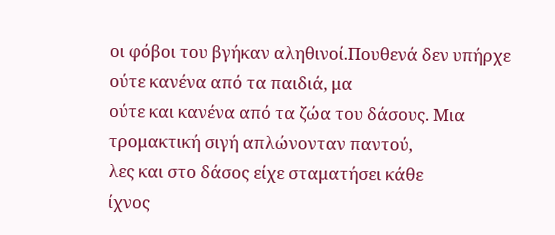οι φόβοι του βγήκαν αληθινοί.Πουθενά δεν υπήρχε ούτε κανένα από τα παιδιά, μα
ούτε και κανένα από τα ζώα του δάσους. Μια τρομακτική σιγή απλώνονταν παντού,
λες και στο δάσος είχε σταματήσει κάθε
ίχνος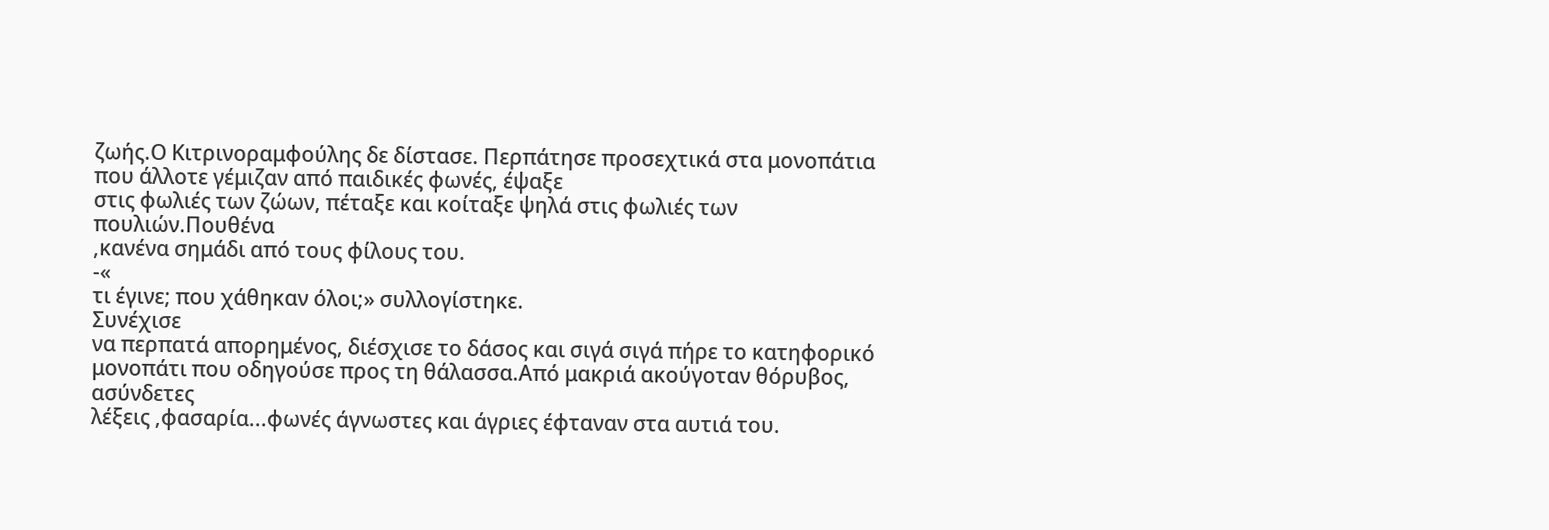ζωής.Ο Κιτρινοραμφούλης δε δίστασε. Περπάτησε προσεχτικά στα μονοπάτια που άλλοτε γέμιζαν από παιδικές φωνές, έψαξε
στις φωλιές των ζώων, πέταξε και κοίταξε ψηλά στις φωλιές των πουλιών.Πουθένα
,κανένα σημάδι από τους φίλους του.
-«
τι έγινε; που χάθηκαν όλοι;» συλλογίστηκε.
Συνέχισε
να περπατά απορημένος, διέσχισε το δάσος και σιγά σιγά πήρε το κατηφορικό
μονοπάτι που οδηγούσε προς τη θάλασσα.Από μακριά ακούγοταν θόρυβος, ασύνδετες
λέξεις ,φασαρία...φωνές άγνωστες και άγριες έφταναν στα αυτιά του.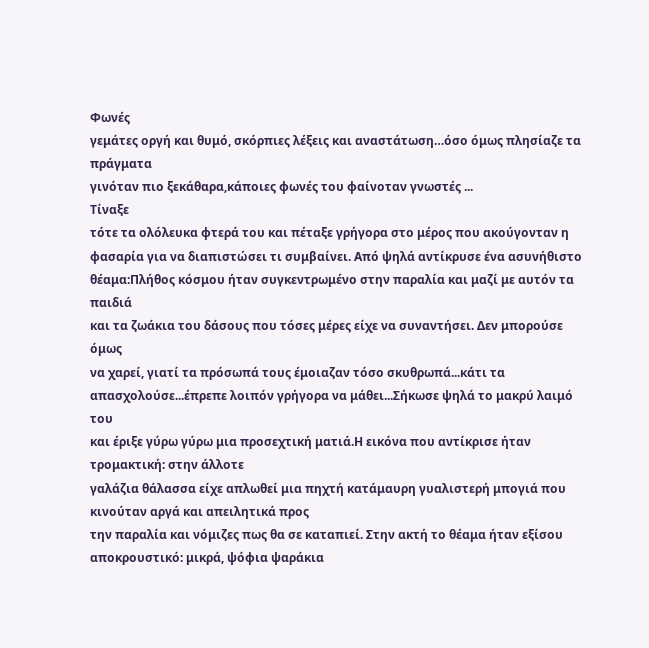Φωνές
γεμάτες οργή και θυμό, σκόρπιες λέξεις και αναστάτωση…όσο όμως πλησίαζε τα πράγματα
γινόταν πιο ξεκάθαρα,κάποιες φωνές του φαίνοταν γνωστές ...
Τίναξε
τότε τα ολόλευκα φτερά του και πέταξε γρήγορα στο μέρος που ακούγονταν η
φασαρία για να διαπιστώσει τι συμβαίνει. Από ψηλά αντίκρυσε ένα ασυνήθιστο
θέαμα:Πλήθος κόσμου ήταν συγκεντρωμένο στην παραλία και μαζί με αυτόν τα παιδιά
και τα ζωάκια του δάσους που τόσες μέρες είχε να συναντήσει. Δεν μπορούσε όμως
να χαρεί, γιατί τα πρόσωπά τους έμοιαζαν τόσο σκυθρωπά...κάτι τα
απασχολούσε...έπρεπε λοιπόν γρήγορα να μάθει...Σήκωσε ψηλά το μακρύ λαιμό του
και έριξε γύρω γύρω μια προσεχτική ματιά.Η εικόνα που αντίκρισε ήταν τρομακτική: στην άλλοτε
γαλάζια θάλασσα είχε απλωθεί μια πηχτή κατάμαυρη γυαλιστερή μπογιά που κινούταν αργά και απειλητικά προς
την παραλία και νόμιζες πως θα σε καταπιεί. Στην ακτή το θέαμα ήταν εξίσου
αποκρουστικό: μικρά, ψόφια ψαράκια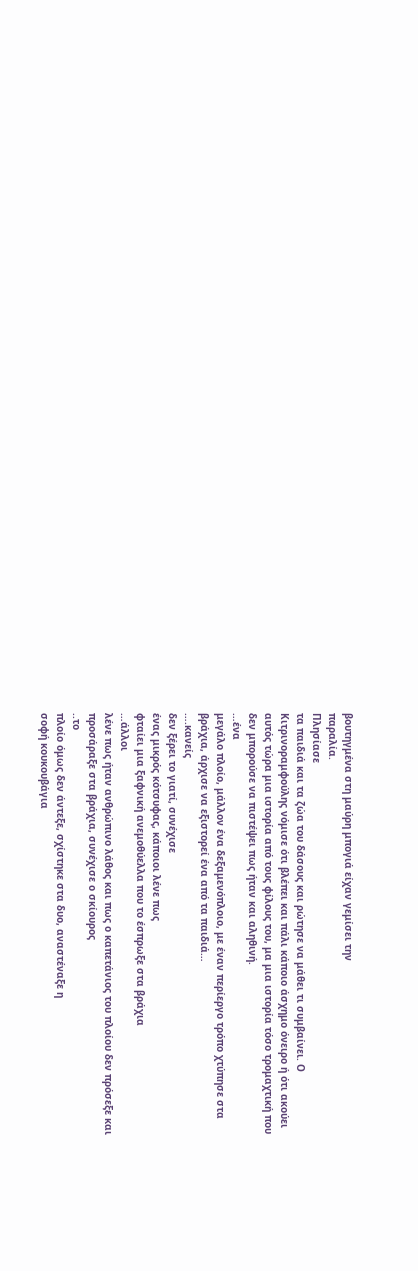βουτηγμένα στη μαύρη μπογιά είχαν γεμίσει την
παραλία.
Πλησίασε
τα παιδιά και τα ζώα του δάσους και ρώτησε να μάθει τι συμβαίνει. Ο
Κιτρινοραμφούλης νόμισε ότι βλέπει και πάλι κάποιο άσχημο όνειρο ή ότι ακούει
αυτός τώρα μια ιστορία από τους φίλους του, μα μια ιστορία τόσο τρομαχτική που
δεν μπορούσε να πιστέψει πως ήταν και αληθινή.
…ένα
μεγάλο πλοίο, μάλλον ένα δεξαμενόπλοιο, με έναν περίεργο τρόπο χτύπησε στα
βράχια, άρχισε να εξιστορεί ένα από τα παιδιά…
….κανείς
δεν ξέρει το γιατί, συνέχισε
ένας μικρός κότσυφας, κάποιοι λένε πως
φταίει μια ξαφνική ανεμοθύελλα που το έσπρωξε στα βράχια
…άλλοι
λένε πως ήταν ανθρώπινο λάθος και πως ο καπετάνιος του πλοίου δεν πρόσεξε και
προσάραξε στα βράχια, συνέχισε ο σκίουρος
..το
πλοίο όμως δεν άντεξε, σχίστηκε στα δυο, αναστέναξε η
σοφή κουκουβάγια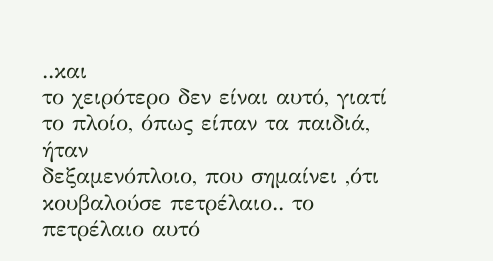..και
το χειρότερο δεν είναι αυτό, γιατί το πλοίο, όπως είπαν τα παιδιά, ήταν
δεξαμενόπλοιο, που σημαίνει ,ότι κουβαλούσε πετρέλαιο.. το πετρέλαιο αυτό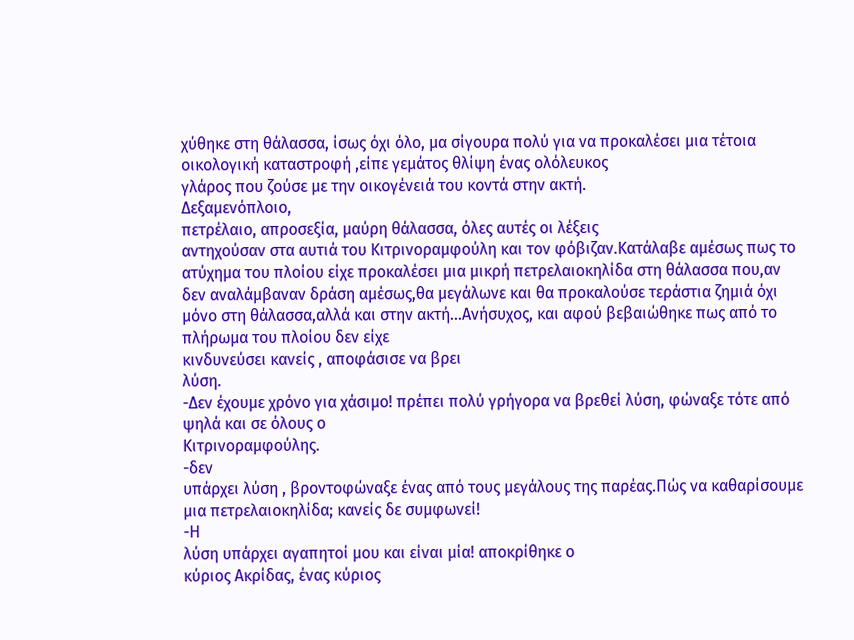χύθηκε στη θάλασσα, ίσως όχι όλο, μα σίγουρα πολύ για να προκαλέσει μια τέτοια
οικολογική καταστροφή ,είπε γεμάτος θλίψη ένας ολόλευκος
γλάρος που ζούσε με την οικογένειά του κοντά στην ακτή.
Δεξαμενόπλοιο,
πετρέλαιο, απροσεξία, μαύρη θάλασσα, όλες αυτές οι λέξεις
αντηχούσαν στα αυτιά του Κιτρινοραμφούλη και τον φόβιζαν.Κατάλαβε αμέσως πως το
ατύχημα του πλοίου είχε προκαλέσει μια μικρή πετρελαιοκηλίδα στη θάλασσα που,αν
δεν αναλάμβαναν δράση αμέσως,θα μεγάλωνε και θα προκαλούσε τεράστια ζημιά όχι
μόνο στη θάλασσα,αλλά και στην ακτή...Ανήσυχος, και αφού βεβαιώθηκε πως από το πλήρωμα του πλοίου δεν είχε
κινδυνεύσει κανείς , αποφάσισε να βρει
λύση.
-Δεν έχουμε χρόνο για χάσιμο! πρέπει πολύ γρήγορα να βρεθεί λύση, φώναξε τότε από ψηλά και σε όλους ο
Κιτρινοραμφούλης.
-δεν
υπάρχει λύση , βροντοφώναξε ένας από τους μεγάλους της παρέας.Πώς να καθαρίσουμε μια πετρελαιοκηλίδα; κανείς δε συμφωνεί!
-Η
λύση υπάρχει αγαπητοί μου και είναι μία! αποκρίθηκε ο
κύριος Ακρίδας, ένας κύριος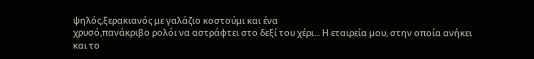ψηλός,ξερακιανός με γαλάζιο κοστούμι και ένα
χρυσό,πανάκριβο ρολόι να αστράφτει στο δεξί του χέρι... Η εταιρεία μου, στην οποία ανήκει και το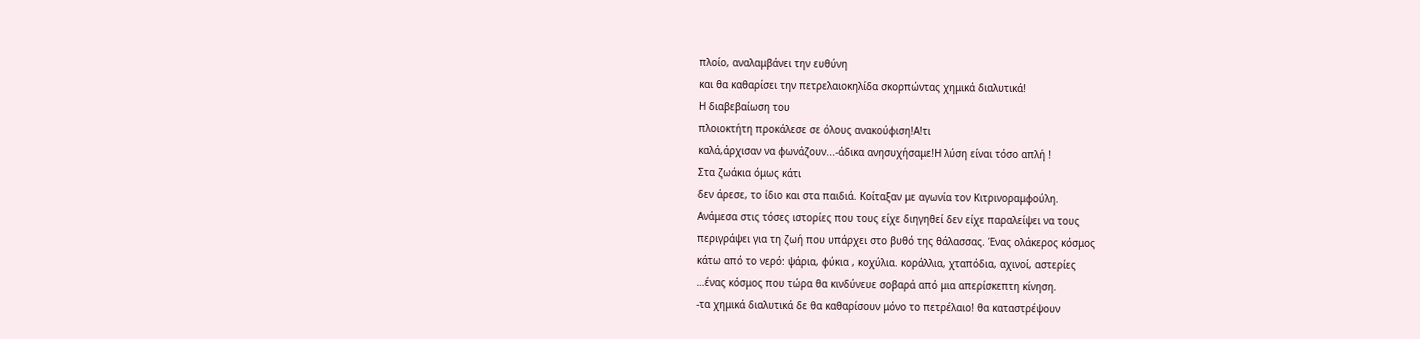πλοίο, αναλαμβάνει την ευθύνη
και θα καθαρίσει την πετρελαιοκηλίδα σκορπώντας χημικά διαλυτικά!
Η διαβεβαίωση του
πλοιοκτήτη προκάλεσε σε όλους ανακούφιση!Α!τι
καλά,άρχισαν να φωνάζουν...-άδικα ανησυχήσαμε!Η λύση είναι τόσο απλή !
Στα ζωάκια όμως κάτι
δεν άρεσε, το ίδιο και στα παιδιά. Κοίταξαν με αγωνία τον Κιτρινοραμφούλη.
Ανάμεσα στις τόσες ιστορίες που τους είχε διηγηθεί δεν είχε παραλείψει να τους
περιγράψει για τη ζωή που υπάρχει στο βυθό της θάλασσας. Ένας ολάκερος κόσμος
κάτω από το νερό: ψάρια, φύκια , κοχύλια. κοράλλια, χταπόδια, αχινοί, αστερίες
…ένας κόσμος που τώρα θα κινδύνευε σοβαρά από μια απερίσκεπτη κίνηση.
-τα χημικά διαλυτικά δε θα καθαρίσουν μόνο το πετρέλαιο! θα καταστρέψουν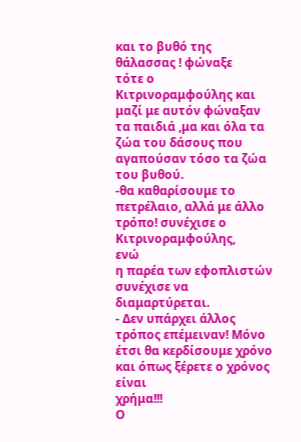και το βυθό της θάλασσας ! φώναξε
τότε ο Κιτρινοραμφούλης και μαζί με αυτόν φώναξαν τα παιδιά ,μα και όλα τα ζώα του δάσους που
αγαπούσαν τόσο τα ζώα του βυθού.
-θα καθαρίσουμε το πετρέλαιο, αλλά με άλλο
τρόπο! συνέχισε ο Κιτρινοραμφούλης,
ενώ
η παρέα των εφοπλιστών συνέχισε να διαμαρτύρεται.
- Δεν υπάρχει άλλος
τρόπος επέμειναν! Μόνο έτσι θα κερδίσουμε χρόνο και όπως ξέρετε ο χρόνος είναι
χρήμα!!!
Ο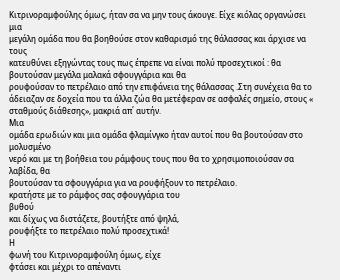Κιτρινοραμφούλης όμως, ήταν σα να μην τους άκουγε. Είχε κιόλας οργανώσει μια
μεγάλη ομάδα που θα βοηθούσε στον καθαρισμό της θάλασσας και άρχισε να τους
κατευθύνει εξηγώντας τους πως έπρεπε να είναι πολύ προσεχτικοί : θα βουτούσαν μεγάλα μαλακά σφουγγάρια και θα
ρουφούσαν το πετρέλαιο από την επιφάνεια της θάλασσας .Στη συνέχεια θα το
άδειαζαν σε δοχεία που τα άλλα ζώα θα μετέφεραν σε ασφαλές σημείο, στους « σταθμούς διάθεσης», μακριά απ΄ αυτήν.
Μια
ομάδα ερωδιών και μια ομάδα φλαμίνγκο ήταν αυτοί που θα βουτούσαν στο μολυσμένο
νερό και με τη βοήθεια του ράμφους τους που θα το χρησιμοποιούσαν σα λαβίδα, θα
βουτούσαν τα σφουγγάρια για να ρουφήξουν το πετρέλαιο.
κρατήστε με το ράμφος σας σφουγγάρια του
βυθού
και δίχως να διστάζετε, βουτήξτε από ψηλά,
ρουφήξτε το πετρέλαιο πολύ προσεχτικά!
Η
φωνή του Κιτρινοραμφούλη όμως, είχε
φτάσει και μέχρι το απέναντι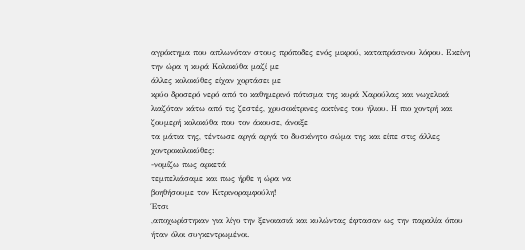αγρόκτημα που απλωνόταν στους πρόποδες ενός μικρού, καταπράσινου λόφου. Εκείνη
την ώρα η κυρά Κολοκύθα μαζί με
άλλες κολοκύθες είχαν χορτάσει με
κρύο δροσερό νερό από το καθημερινό πότισμα της κυρά Χαρούλας και νωχελικά
λιαζόταν κάτω από τις ζεστές, χρυσοκίτρινες ακτίνες του ήλιου. Η πιο χοντρή και
ζουμερή κολοκύθα που τον άκουσε, άνοιξε
τα μάτια της, τέντωσε αργά αργά το δυσκίνητο σώμα της και είπε στις άλλες
χοντροκολοκύθες:
-νομίζω πως αρκετά
τεμπελιάσαμε και πως ήρθε η ώρα να
βοηθήσουμε τον Κιτρινοραμφούλη!
Έτσι
,αποχωρίστηκαν για λίγο την ξενοιασιά και κυλώντας έφτασαν ως την παραλία όπου
ήταν όλοι συγκεντρωμένοι.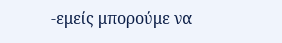-εμείς μπορούμε να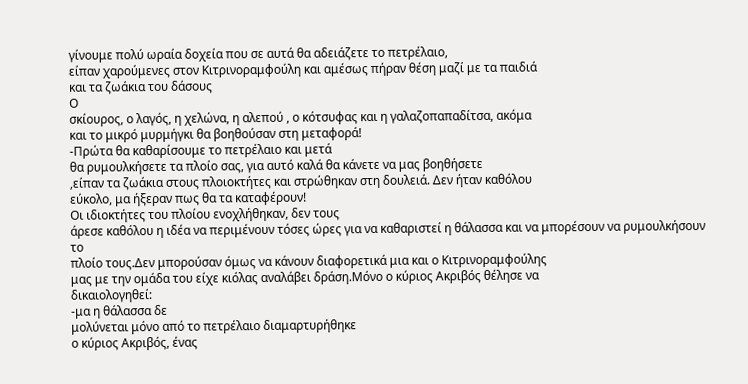γίνουμε πολύ ωραία δοχεία που σε αυτά θα αδειάζετε το πετρέλαιο,
είπαν χαρούμενες στον Κιτρινοραμφούλη και αμέσως πήραν θέση μαζί με τα παιδιά
και τα ζωάκια του δάσους
Ο
σκίουρος, ο λαγός, η χελώνα, η αλεπού , ο κότσυφας και η γαλαζοπαπαδίτσα, ακόμα
και το μικρό μυρμήγκι θα βοηθούσαν στη μεταφορά!
-Πρώτα θα καθαρίσουμε το πετρέλαιο και μετά
θα ρυμουλκήσετε τα πλοίο σας, για αυτό καλά θα κάνετε να μας βοηθήσετε
,είπαν τα ζωάκια στους πλοιοκτήτες και στρώθηκαν στη δουλειά. Δεν ήταν καθόλου
εύκολο, μα ήξεραν πως θα τα καταφέρουν!
Οι ιδιοκτήτες του πλοίου ενοχλήθηκαν, δεν τους
άρεσε καθόλου η ιδέα να περιμένουν τόσες ώρες για να καθαριστεί η θάλασσα και να μπορέσουν να ρυμουλκήσουν το
πλοίο τους.Δεν μπορούσαν όμως να κάνουν διαφορετικά μια και ο Κιτρινοραμφούλης
μας με την ομάδα του είχε κιόλας αναλάβει δράση.Μόνο ο κύριος Ακριβός θέλησε να
δικαιολογηθεί:
-μα η θάλασσα δε
μολύνεται μόνο από το πετρέλαιο διαμαρτυρήθηκε
ο κύριος Ακριβός, ένας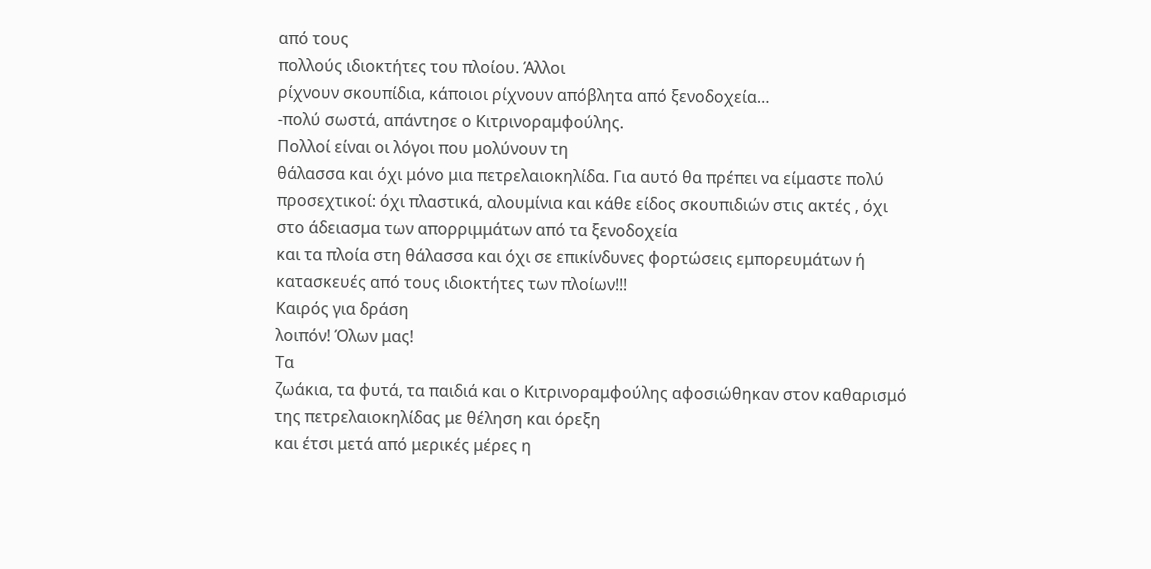από τους
πολλούς ιδιοκτήτες του πλοίου. Άλλοι
ρίχνουν σκουπίδια, κάποιοι ρίχνουν απόβλητα από ξενοδοχεία…
-πολύ σωστά, απάντησε ο Κιτρινοραμφούλης.
Πολλοί είναι οι λόγοι που μολύνουν τη
θάλασσα και όχι μόνο μια πετρελαιοκηλίδα. Για αυτό θα πρέπει να είμαστε πολύ
προσεχτικοί: όχι πλαστικά, αλουμίνια και κάθε είδος σκουπιδιών στις ακτές , όχι
στο άδειασμα των απορριμμάτων από τα ξενοδοχεία
και τα πλοία στη θάλασσα και όχι σε επικίνδυνες φορτώσεις εμπορευμάτων ή
κατασκευές από τους ιδιοκτήτες των πλοίων!!!
Καιρός για δράση
λοιπόν! Όλων μας!
Τα
ζωάκια, τα φυτά, τα παιδιά και ο Κιτρινοραμφούλης αφοσιώθηκαν στον καθαρισμό
της πετρελαιοκηλίδας με θέληση και όρεξη
και έτσι μετά από μερικές μέρες η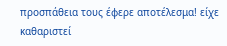προσπάθεια τους έφερε αποτέλεσμα! είχε καθαριστεί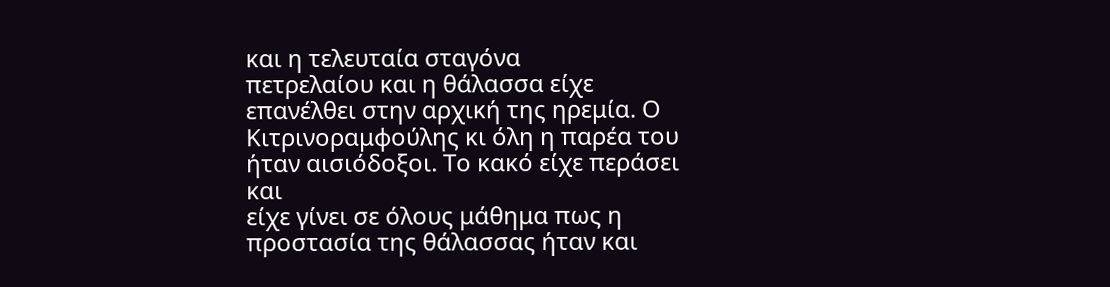και η τελευταία σταγόνα
πετρελαίου και η θάλασσα είχε επανέλθει στην αρχική της ηρεμία. Ο
Κιτρινοραμφούλης κι όλη η παρέα του ήταν αισιόδοξοι. Το κακό είχε περάσει και
είχε γίνει σε όλους μάθημα πως η προστασία της θάλασσας ήταν και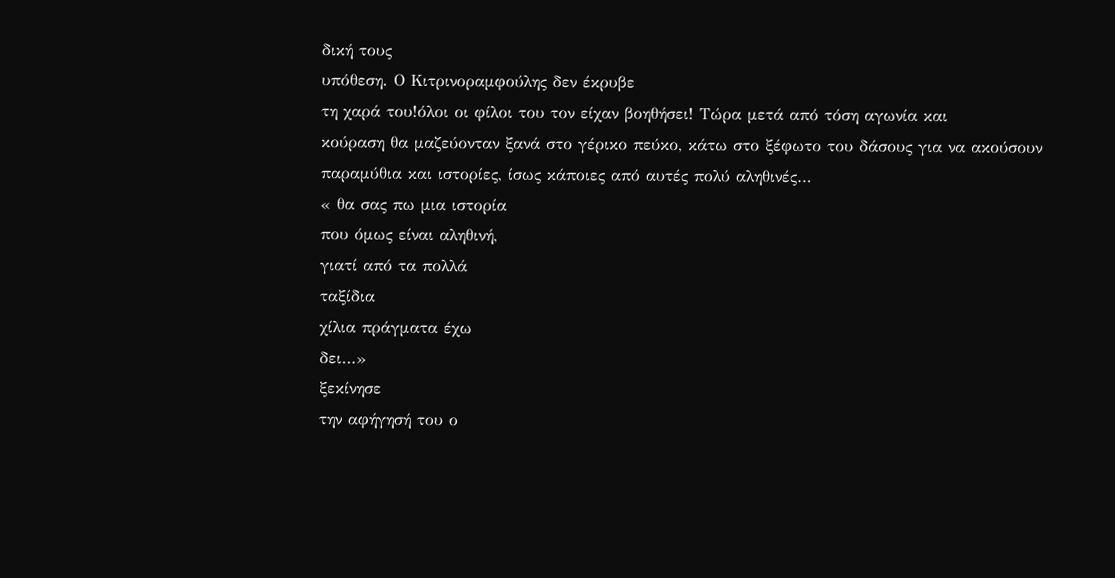δική τους
υπόθεση. Ο Κιτρινοραμφούλης δεν έκρυβε
τη χαρά του!όλοι οι φίλοι του τον είχαν βοηθήσει! Τώρα μετά από τόση αγωνία και
κούραση θα μαζεύονταν ξανά στο γέρικο πεύκο, κάτω στο ξέφωτο του δάσους για να ακούσουν
παραμύθια και ιστορίες, ίσως κάποιες από αυτές πολύ αληθινές…
« θα σας πω μια ιστορία
που όμως είναι αληθινή,
γιατί από τα πολλά
ταξίδια
χίλια πράγματα έχω
δει…»
ξεκίνησε
την αφήγησή του ο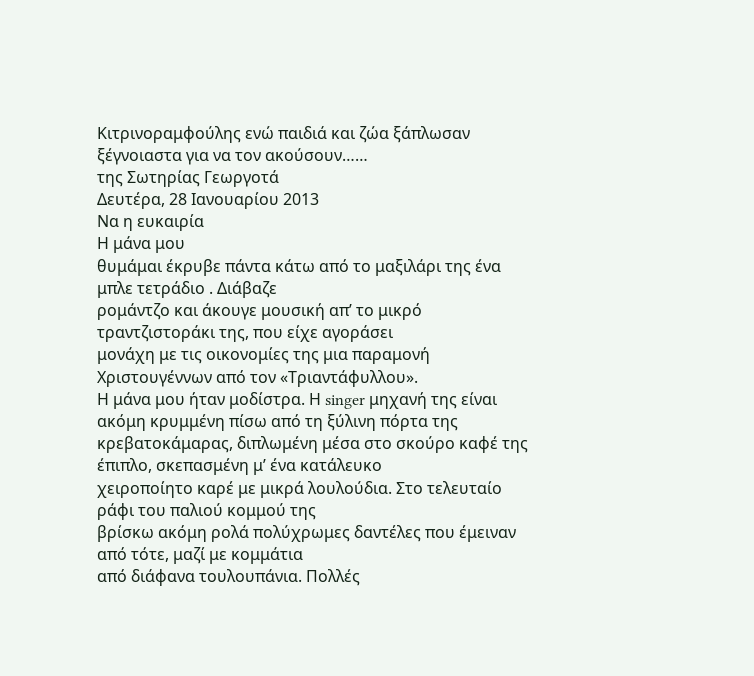Κιτρινοραμφούλης ενώ παιδιά και ζώα ξάπλωσαν ξέγνοιαστα για να τον ακούσουν……
της Σωτηρίας Γεωργοτά
Δευτέρα, 28 Ιανουαρίου 2013
Να η ευκαιρία
Η μάνα μου
θυμάμαι έκρυβε πάντα κάτω από το μαξιλάρι της ένα μπλε τετράδιο . Διάβαζε
ρομάντζο και άκουγε μουσική απ’ το μικρό τραντζιστοράκι της, που είχε αγοράσει
μονάχη με τις οικονομίες της μια παραμονή Χριστουγέννων από τον «Τριαντάφυλλου».
Η μάνα μου ήταν μοδίστρα. Η singer μηχανή της είναι ακόμη κρυμμένη πίσω από τη ξύλινη πόρτα της
κρεβατοκάμαρας, διπλωμένη μέσα στο σκούρο καφέ της έπιπλο, σκεπασμένη μ’ ένα κατάλευκο
χειροποίητο καρέ με μικρά λουλούδια. Στο τελευταίο ράφι του παλιού κομμού της
βρίσκω ακόμη ρολά πολύχρωμες δαντέλες που έμειναν από τότε, μαζί με κομμάτια
από διάφανα τουλουπάνια. Πολλές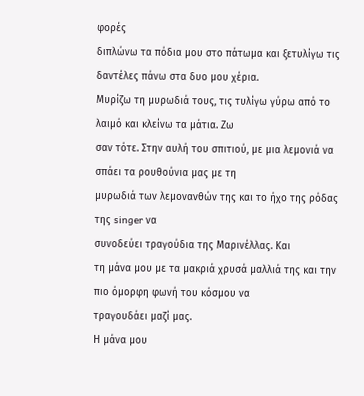φορές
διπλώνω τα πόδια μου στο πάτωμα και ξετυλίγω τις δαντέλες πάνω στα δυο μου χέρια.
Μυρίζω τη μυρωδιά τους, τις τυλίγω γύρω από το λαιμό και κλείνω τα μάτια. Ζω
σαν τότε. Στην αυλή του σπιτιού, με μια λεμονιά να σπάει τα ρουθούνια μας με τη
μυρωδιά των λεμονανθών της και το ήχο της ρόδας της singer να
συνοδεύει τραγούδια της Μαρινέλλας. Και
τη μάνα μου με τα μακριά χρυσά μαλλιά της και την πιο όμορφη φωνή του κόσμου να
τραγουδάει μαζί μας.
Η μάνα μου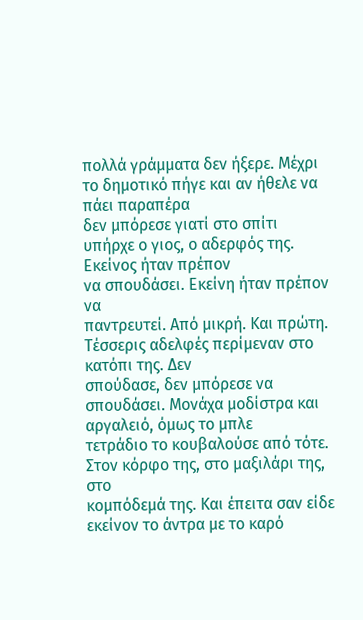πολλά γράμματα δεν ήξερε. Μέχρι το δημοτικό πήγε και αν ήθελε να πάει παραπέρα
δεν μπόρεσε γιατί στο σπίτι υπήρχε ο γιος, ο αδερφός της. Εκείνος ήταν πρέπον
να σπουδάσει. Εκείνη ήταν πρέπον να
παντρευτεί. Από μικρή. Και πρώτη. Τέσσερις αδελφές περίμεναν στο κατόπι της. Δεν
σπούδασε, δεν μπόρεσε να σπουδάσει. Μονάχα μοδίστρα και αργαλειό, όμως το μπλε
τετράδιο το κουβαλούσε από τότε. Στον κόρφο της, στο μαξιλάρι της, στο
κομπόδεμά της. Και έπειτα σαν είδε εκείνον το άντρα με το καρό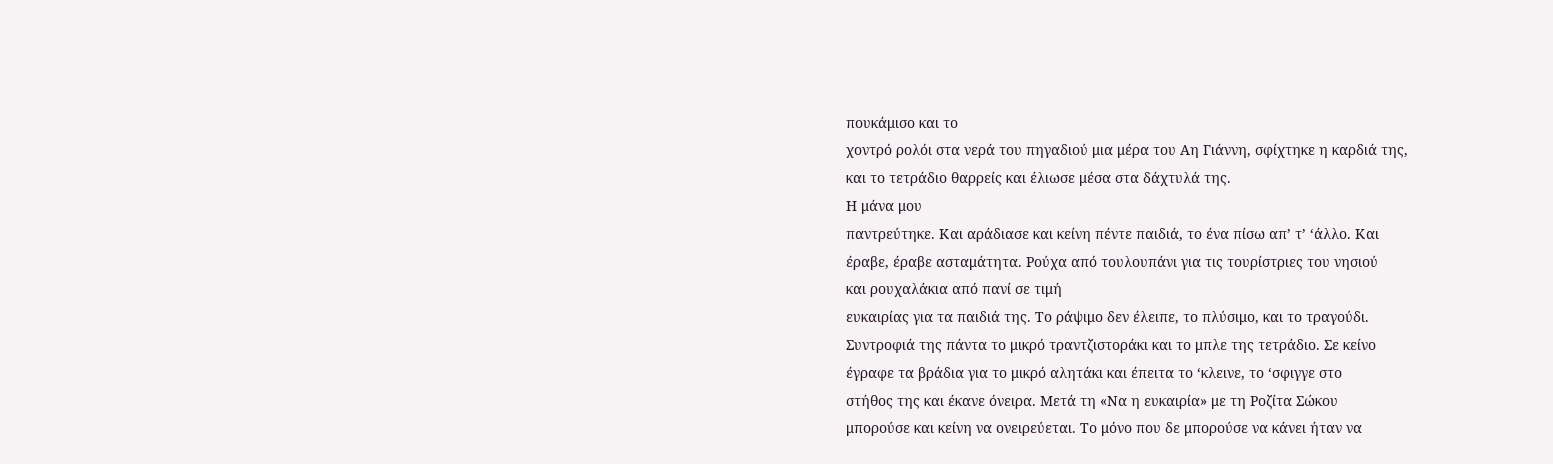πουκάμισο και το
χοντρό ρολόι στα νερά του πηγαδιού μια μέρα του Αη Γιάννη, σφίχτηκε η καρδιά της,
και το τετράδιο θαρρείς και έλιωσε μέσα στα δάχτυλά της.
Η μάνα μου
παντρεύτηκε. Και αράδιασε και κείνη πέντε παιδιά, το ένα πίσω απ’ τ’ ‘άλλο. Και
έραβε, έραβε ασταμάτητα. Ρούχα από τουλουπάνι για τις τουρίστριες του νησιού
και ρουχαλάκια από πανί σε τιμή
ευκαιρίας για τα παιδιά της. Το ράψιμο δεν έλειπε, το πλύσιμο, και το τραγούδι.
Συντροφιά της πάντα το μικρό τραντζιστοράκι και το μπλε της τετράδιο. Σε κείνο
έγραφε τα βράδια για το μικρό αλητάκι και έπειτα το ‘κλεινε, το ‘σφιγγε στο
στήθος της και έκανε όνειρα. Μετά τη «Να η ευκαιρία» με τη Ροζίτα Σώκου
μπορούσε και κείνη να ονειρεύεται. Το μόνο που δε μπορούσε να κάνει ήταν να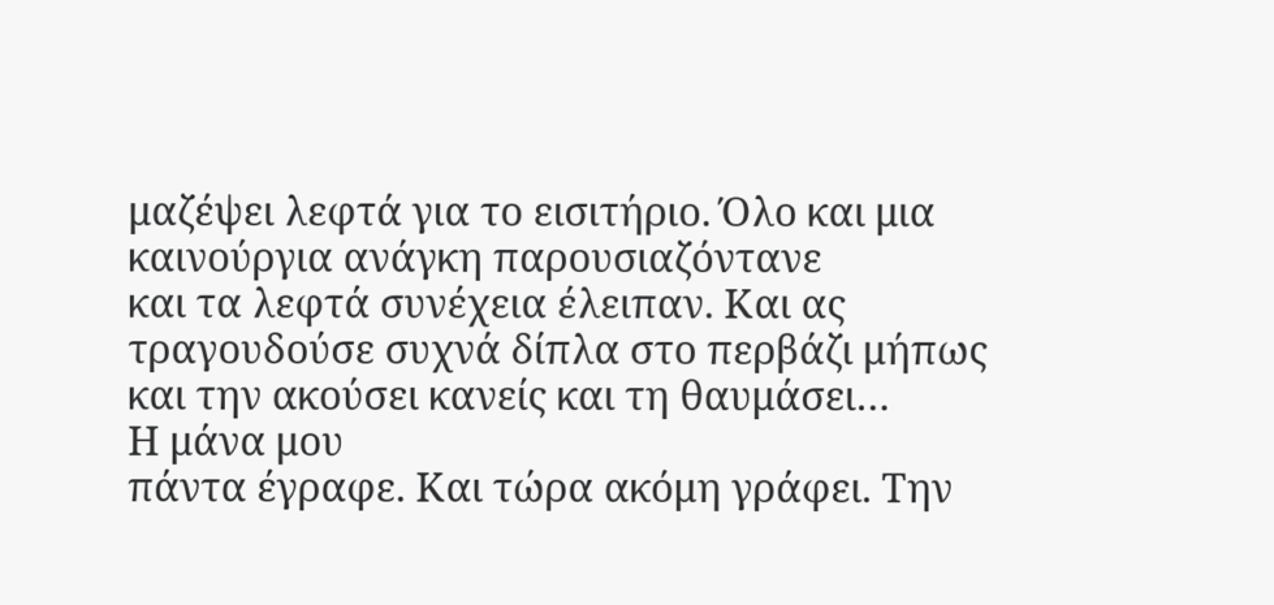μαζέψει λεφτά για το εισιτήριο. Όλο και μια καινούργια ανάγκη παρουσιαζόντανε
και τα λεφτά συνέχεια έλειπαν. Και ας τραγουδούσε συχνά δίπλα στο περβάζι μήπως
και την ακούσει κανείς και τη θαυμάσει…
Η μάνα μου
πάντα έγραφε. Και τώρα ακόμη γράφει. Την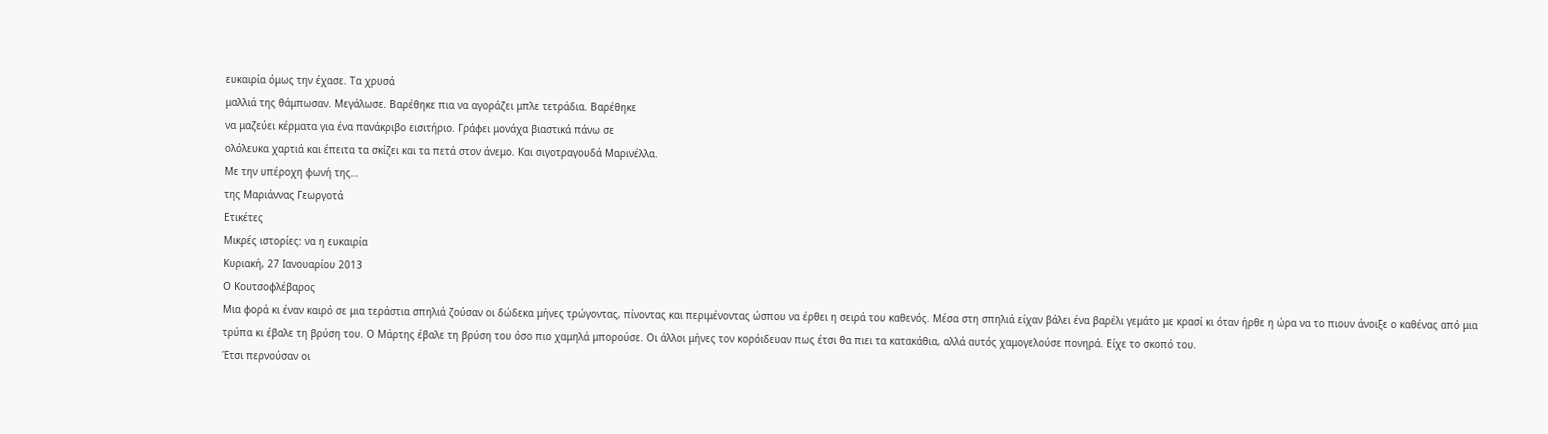ευκαιρία όμως την έχασε. Τα χρυσά
μαλλιά της θάμπωσαν. Μεγάλωσε. Βαρέθηκε πια να αγοράζει μπλε τετράδια. Βαρέθηκε
να μαζεύει κέρματα για ένα πανάκριβο εισιτήριο. Γράφει μονάχα βιαστικά πάνω σε
ολόλευκα χαρτιά και έπειτα τα σκίζει και τα πετά στον άνεμο. Και σιγοτραγουδά Μαρινέλλα.
Με την υπέροχη φωνή της…
της Μαριάννας Γεωργοτά
Ετικέτες
Μικρές ιστορίες: να η ευκαιρία
Κυριακή, 27 Ιανουαρίου 2013
Ο Κουτσοφλέβαρος
Μια φορά κι έναν καιρό σε μια τεράστια σπηλιά ζούσαν οι δώδεκα μήνες τρώγοντας, πίνοντας και περιμένοντας ώσπου να έρθει η σειρά του καθενός. Μέσα στη σπηλιά είχαν βάλει ένα βαρέλι γεμάτο με κρασί κι όταν ήρθε η ώρα να το πιουν άνοιξε ο καθένας από μια τρύπα κι έβαλε τη βρύση του. Ο Μάρτης έβαλε τη βρύση του όσο πιο χαμηλά μπορούσε. Οι άλλοι μήνες τον κορόιδευαν πως έτσι θα πιει τα κατακάθια, αλλά αυτός χαμογελούσε πονηρά. Είχε το σκοπό του.
Έτσι περνούσαν οι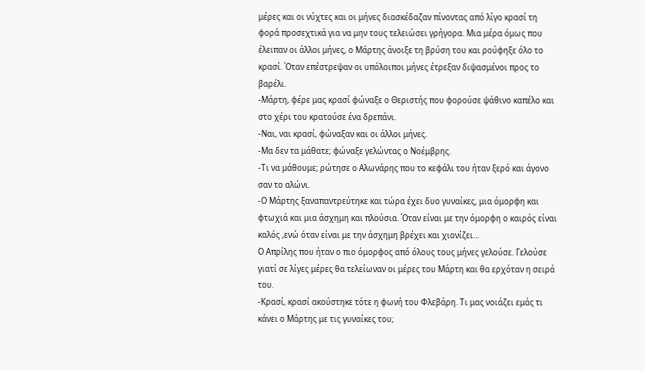μέρες και οι νύχτες και οι μήνες διασκέδαζαν πίνοντας από λίγο κρασί τη φορά προσεχτικά για να μην τους τελειώσει γρήγορα. Μια μέρα όμως που έλειπαν οι άλλοι μήνες, ο Μάρτης άνοιξε τη βρύση του και ρούφηξε όλο το κρασί. Όταν επέστρεψαν οι υπόλοιποι μήνες έτρεξαν διψασμένοι προς το βαρέλι.
-Μάρτη, φέρε μας κρασί φώναξε ο Θεριστής που φορούσε ψάθινο καπέλο και στο χέρι του κρατούσε ένα δρεπάνι.
-Ναι, ναι κρασί, φώναξαν και οι άλλοι μήνες.
-Μα δεν τα μάθατε; φώναξε γελώντας ο Νοέμβρης.
-Τι να μάθουμε; ρώτησε ο Αλωνάρης που το κεφάλι του ήταν ξερό και άγονο σαν το αλώνι.
-Ο Μάρτης ξαναπαντρεύτηκε και τώρα έχει δυο γυναίκες, μια όμορφη και φτωχιά και μια άσχημη και πλούσια. Όταν είναι με την όμορφη ο καιρός είναι καλός ,ενώ όταν είναι με την άσχημη βρέχει και χιονίζει…
Ο Απρίλης που ήταν ο πιο όμορφος από όλους τους μήνες γελούσε. Γελούσε γιατί σε λίγες μέρες θα τελείωναν οι μέρες του Μάρτη και θα ερχόταν η σειρά του.
-Κρασί, κρασί ακούστηκε τότε η φωνή του Φλεβάρη. Τι μας νοιάζει εμάς τι κάνει ο Μάρτης με τις γυναίκες του;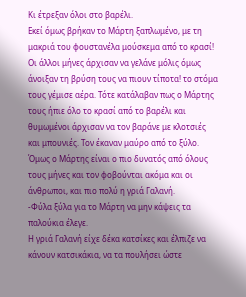Κι έτρεξαν όλοι στο βαρέλι.
Εκεί όμως βρήκαν το Μάρτη ξαπλωμένο, με τη μακριά του φουστανέλα μούσκεμα από το κρασί! Οι άλλοι μήνες άρχισαν να γελάνε μόλις όμως άνοιξαν τη βρύση τους να πιουν τίποτα! το στόμα τους γέμισε αέρα. Τότε κατάλαβαν πως ο Μάρτης τους ήπιε όλο το κρασί από το βαρέλι και θυμωμένοι άρχισαν να τον βαράνε με κλοτσιές και μπουνιές. Τον έκαναν μαύρο από το ξύλο. Όμως ο Μάρτης είναι ο πιο δυνατός από όλους τους μήνες και τον φοβούνται ακόμα και οι άνθρωποι, και πιο πολύ η γριά Γαλανή.
-Φύλα ξύλα για το Μάρτη να μην κάψεις τα παλούκια έλεγε.
Η γριά Γαλανή είχε δέκα κατσίκες και έλπιζε να κάνουν κατσικάκια, να τα πουλήσει ώστε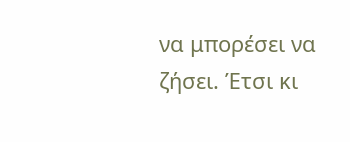να μπορέσει να ζήσει. Έτσι κι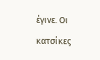έγινε. Οι κατσίκες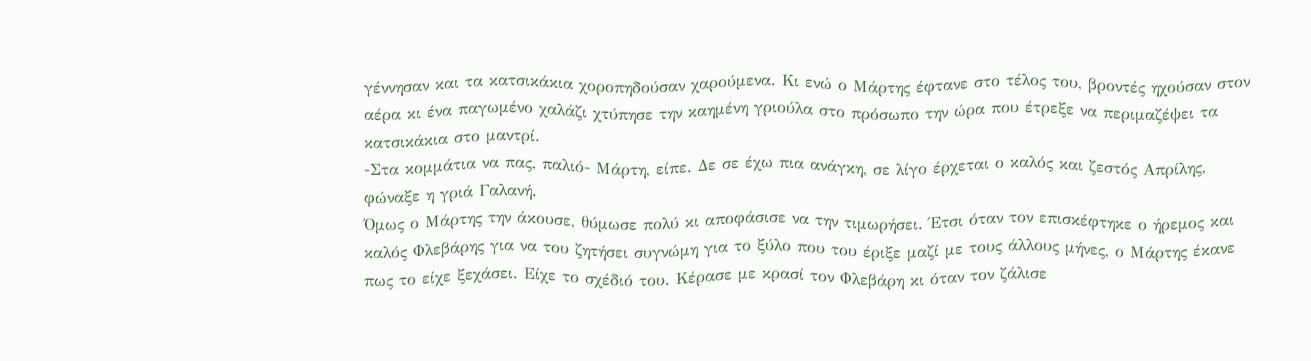γέννησαν και τα κατσικάκια χοροπηδούσαν χαρούμενα. Κι ενώ ο Μάρτης έφτανε στο τέλος του, βροντές ηχούσαν στον αέρα κι ένα παγωμένο χαλάζι χτύπησε την καημένη γριούλα στο πρόσωπο την ώρα που έτρεξε να περιμαζέψει τα κατσικάκια στο μαντρί.
-Στα κομμάτια να πας, παλιό- Μάρτη, είπε. Δε σε έχω πια ανάγκη, σε λίγο έρχεται ο καλός και ζεστός Απρίλης, φώναξε η γριά Γαλανή.
Όμως ο Μάρτης την άκουσε, θύμωσε πολύ κι αποφάσισε να την τιμωρήσει. Έτσι όταν τον επισκέφτηκε ο ήρεμος και καλός Φλεβάρης για να του ζητήσει συγνώμη για το ξύλο που του έριξε μαζί με τους άλλους μήνες, ο Μάρτης έκανε πως το είχε ξεχάσει. Είχε το σχέδιό του. Κέρασε με κρασί τον Φλεβάρη κι όταν τον ζάλισε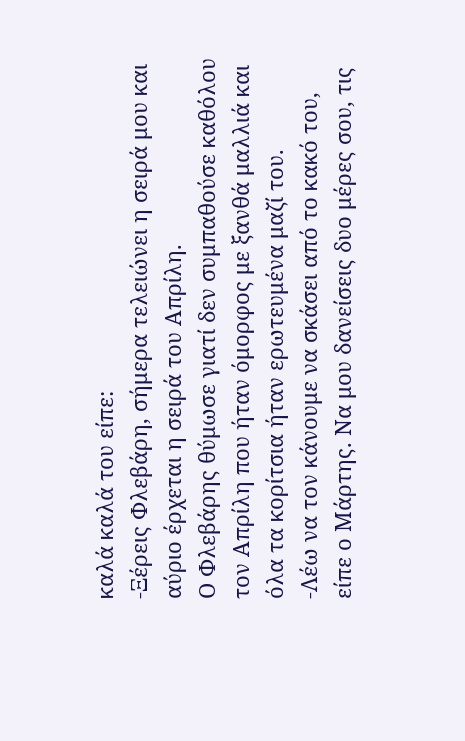καλά καλά του είπε:
-Ξέρεις Φλεβάρη, σήμερα τελειώνει η σειρά μου και αύριο έρχεται η σειρά του Απρίλη.
Ο Φλεβάρης θύμωσε γιατί δεν συμπαθούσε καθόλου τον Απρίλη που ήταν όμορφος με ξανθά μαλλιά και όλα τα κορίτσια ήταν ερωτευμένα μαζί του.
-Λέω να τον κάνουμε να σκάσει από το κακό του, είπε ο Μάρτης. Να μου δανείσεις δυο μέρες σου, τις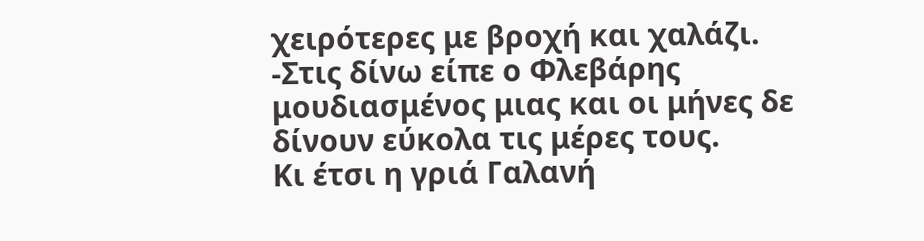χειρότερες με βροχή και χαλάζι.
-Στις δίνω είπε ο Φλεβάρης μουδιασμένος μιας και οι μήνες δε δίνουν εύκολα τις μέρες τους.
Κι έτσι η γριά Γαλανή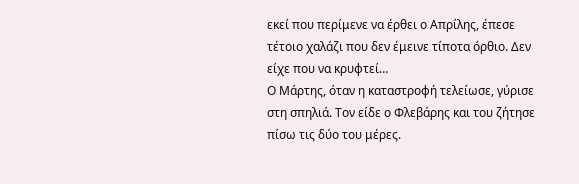εκεί που περίμενε να έρθει ο Απρίλης, έπεσε τέτοιο χαλάζι που δεν έμεινε τίποτα όρθιο. Δεν είχε που να κρυφτεί…
Ο Μάρτης, όταν η καταστροφή τελείωσε, γύρισε στη σπηλιά. Τον είδε ο Φλεβάρης και του ζήτησε πίσω τις δύο του μέρες.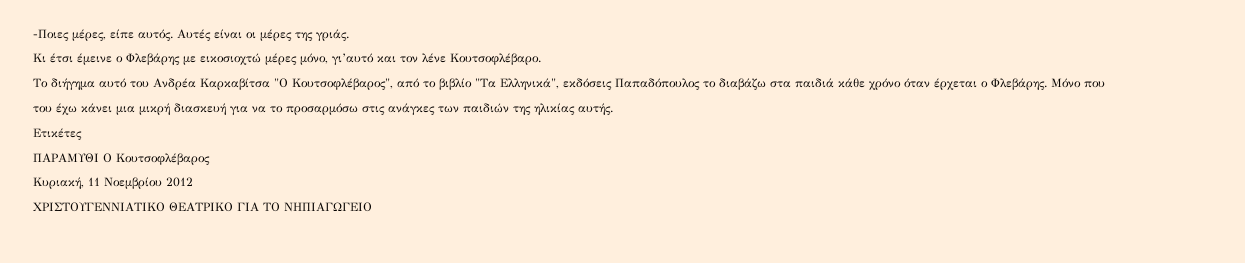-Ποιες μέρες, είπε αυτός. Αυτές είναι οι μέρες της γριάς.
Κι έτσι έμεινε ο Φλεβάρης με εικοσιοχτώ μέρες μόνο, γι’αυτό και τον λένε Κουτσοφλέβαρο.
Το διήγημα αυτό του Ανδρέα Καρκαβίτσα "Ο Κουτσοφλέβαρος", από το βιβλίο "Τα Ελληνικά", εκδόσεις Παπαδόπουλος το διαβάζω στα παιδιά κάθε χρόνο όταν έρχεται ο Φλεβάρης. Μόνο που του έχω κάνει μια μικρή διασκευή για να το προσαρμόσω στις ανάγκες των παιδιών της ηλικίας αυτής.
Ετικέτες
ΠΑΡΑΜΥΘΙ Ο Κουτσοφλέβαρος
Κυριακή, 11 Νοεμβρίου 2012
ΧΡΙΣΤΟΥΓΕΝΝΙΑΤΙΚΟ ΘΕΑΤΡΙΚΟ ΓΙΑ ΤΟ ΝΗΠΙΑΓΩΓΕΙΟ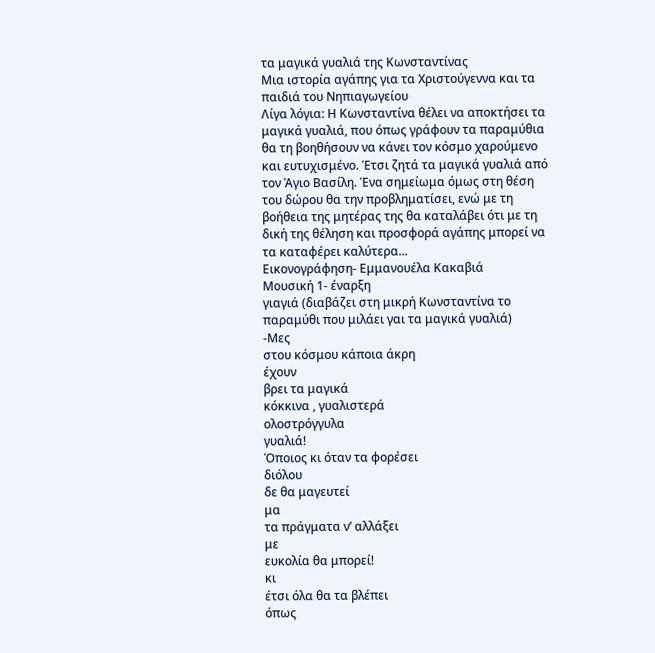τα μαγικά γυαλιά της Κωνσταντίνας
Μια ιστορία αγάπης για τα Χριστούγεννα και τα παιδιά του Νηπιαγωγείου
Λίγα λόγια: Η Κωνσταντίνα θέλει να αποκτήσει τα μαγικά γυαλιά, που όπως γράφουν τα παραμύθια θα τη βοηθήσουν να κάνει τον κόσμο χαρούμενο και ευτυχισμένο. Έτσι ζητά τα μαγικά γυαλιά από τον Άγιο Βασίλη. Ένα σημείωμα όμως στη θέση του δώρου θα την προβληματίσει, ενώ με τη βοήθεια της μητέρας της θα καταλάβει ότι με τη δική της θέληση και προσφορά αγάπης μπορεί να τα καταφέρει καλύτερα...
Εικονογράφηση- Εμμανουέλα Κακαβιά
Μουσική 1- έναρξη
γιαγιά (διαβάζει στη μικρή Κωνσταντίνα το παραμύθι που μιλάει γαι τα μαγικά γυαλιά)
-Μες
στου κόσμου κάποια άκρη
έχουν
βρει τα μαγικά
κόκκινα , γυαλιστερά
ολοστρόγγυλα
γυαλιά!
Όποιος κι όταν τα φορέσει
διόλου
δε θα μαγευτεί
μα
τα πράγματα ν’ αλλάξει
με
ευκολία θα μπορεί!
κι
έτσι όλα θα τα βλέπει
όπως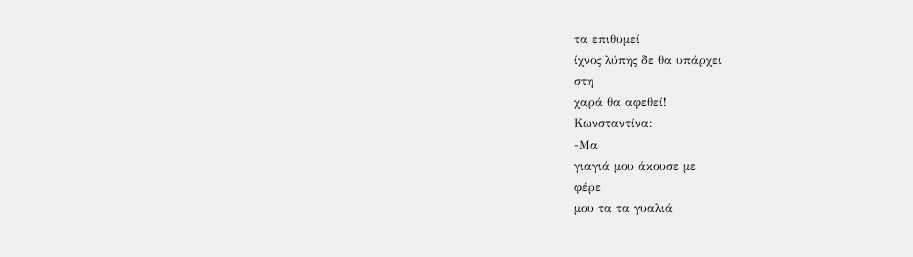τα επιθυμεί
ίχνος λύπης δε θα υπάρχει
στη
χαρά θα αφεθεί!
Κωνσταντίνα:
-Μα
γιαγιά μου άκουσε με
φέρε
μου τα τα γυαλιά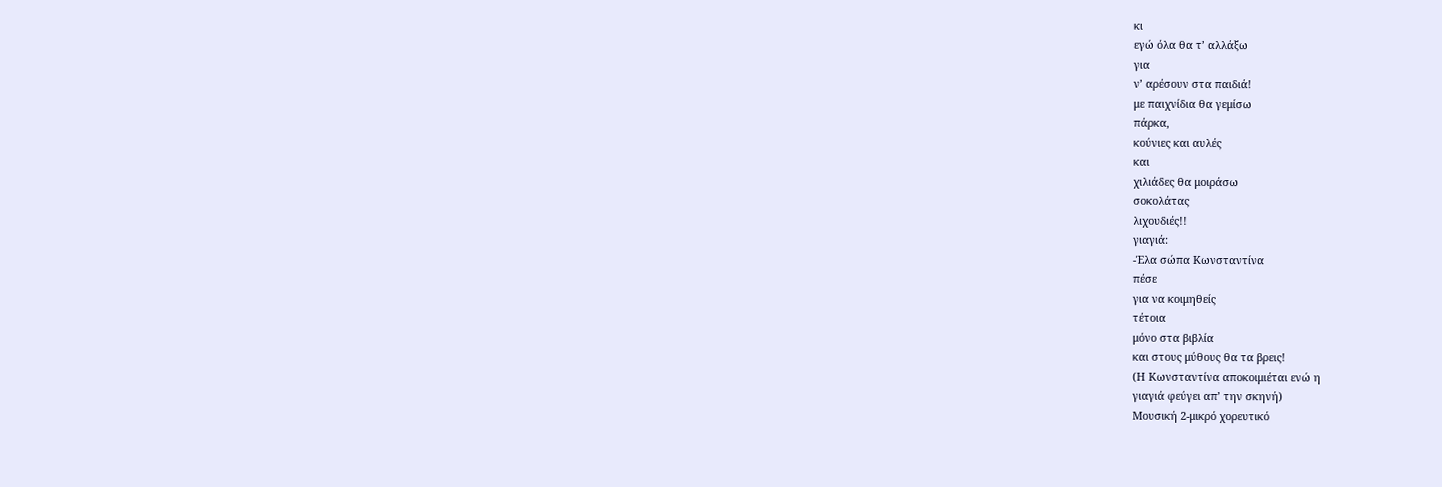κι
εγώ όλα θα τ’ αλλάξω
για
ν’ αρέσουν στα παιδιά!
με παιχνίδια θα γεμίσω
πάρκα,
κούνιες και αυλές
και
χιλιάδες θα μοιράσω
σοκολάτας
λιχουδιές!!
γιαγιά:
-Έλα σώπα Κωνσταντίνα
πέσε
για να κοιμηθείς
τέτοια
μόνο στα βιβλία
και στους μύθους θα τα βρεις!
(Η Κωνσταντίνα αποκοιμιέται ενώ η
γιαγιά φεύγει απ’ την σκηνή)
Μουσική 2-μικρό χορευτικό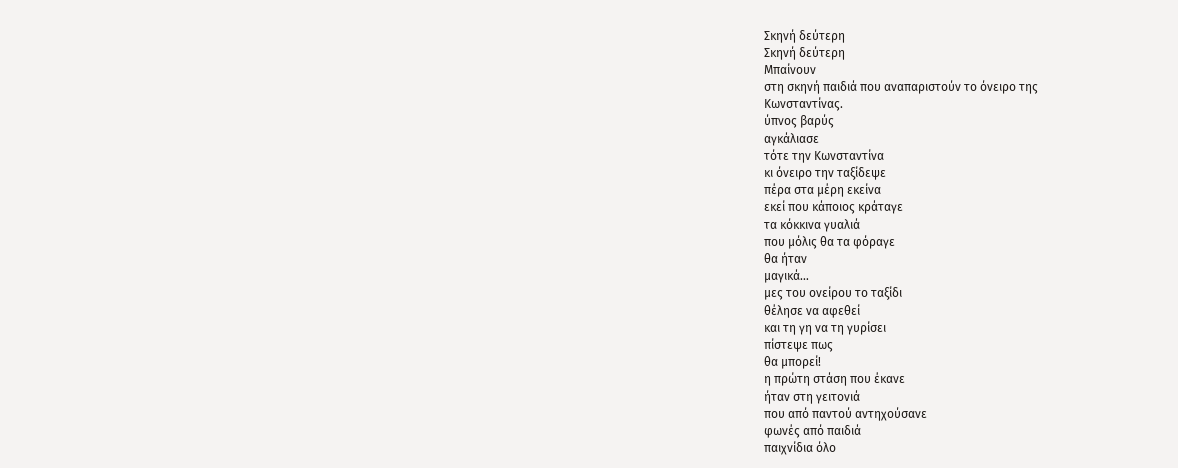Σκηνή δεύτερη
Σκηνή δεύτερη
Μπαίνουν
στη σκηνή παιδιά που αναπαριστούν το όνειρο της
Κωνσταντίνας.
ύπνος βαρύς
αγκάλιασε
τότε την Κωνσταντίνα
κι όνειρο την ταξίδεψε
πέρα στα μέρη εκείνα
εκεί που κάποιος κράταγε
τα κόκκινα γυαλιά
που μόλις θα τα φόραγε
θα ήταν
μαγικά…
μες του ονείρου το ταξίδι
θέλησε να αφεθεί
και τη γη να τη γυρίσει
πίστεψε πως
θα μπορεί!
η πρώτη στάση που έκανε
ήταν στη γειτονιά
που από παντού αντηχούσανε
φωνές από παιδιά
παιχνίδια όλο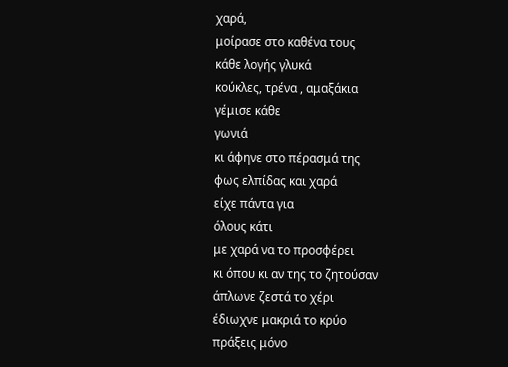χαρά,
μοίρασε στο καθένα τους
κάθε λογής γλυκά
κούκλες, τρένα , αμαξάκια
γέμισε κάθε
γωνιά
κι άφηνε στο πέρασμά της
φως ελπίδας και χαρά
είχε πάντα για
όλους κάτι
με χαρά να το προσφέρει
κι όπου κι αν της το ζητούσαν
άπλωνε ζεστά το χέρι
έδιωχνε μακριά το κρύο
πράξεις μόνο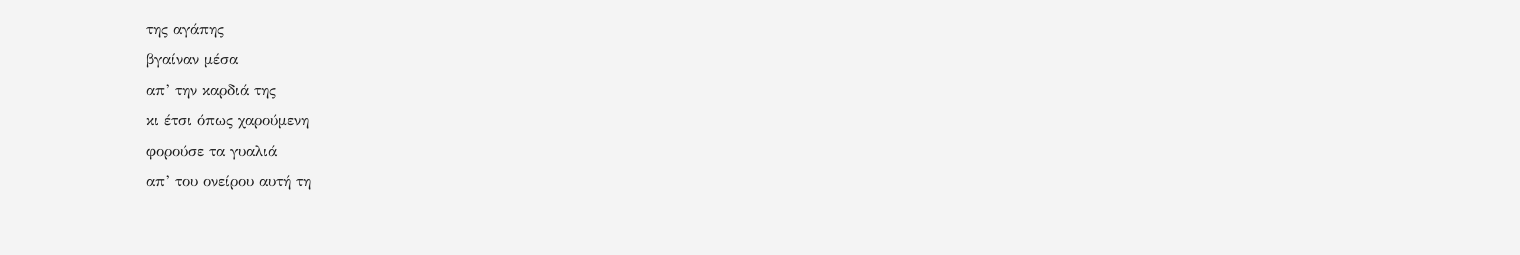της αγάπης
βγαίναν μέσα
απ’ την καρδιά της
κι έτσι όπως χαρούμενη
φορούσε τα γυαλιά
απ’ του ονείρου αυτή τη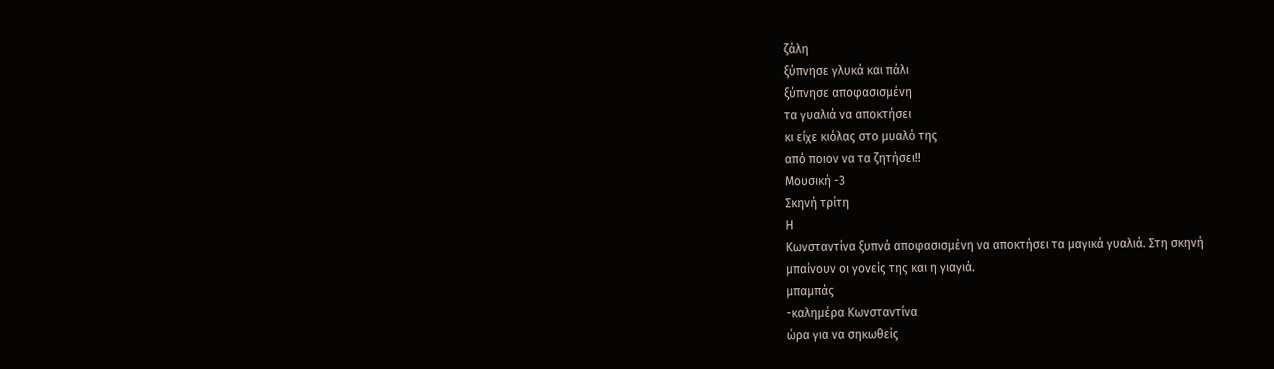ζάλη
ξύπνησε γλυκά και πάλι
ξύπνησε αποφασισμένη
τα γυαλιά να αποκτήσει
κι είχε κιόλας στο μυαλό της
από ποιον να τα ζητήσει!!
Μουσική -3
Σκηνή τρίτη
Η
Κωνσταντίνα ξυπνά αποφασισμένη να αποκτήσει τα μαγικά γυαλιά. Στη σκηνή
μπαίνουν οι γονείς της και η γιαγιά.
μπαμπάς
-καλημέρα Κωνσταντίνα
ώρα για να σηκωθείς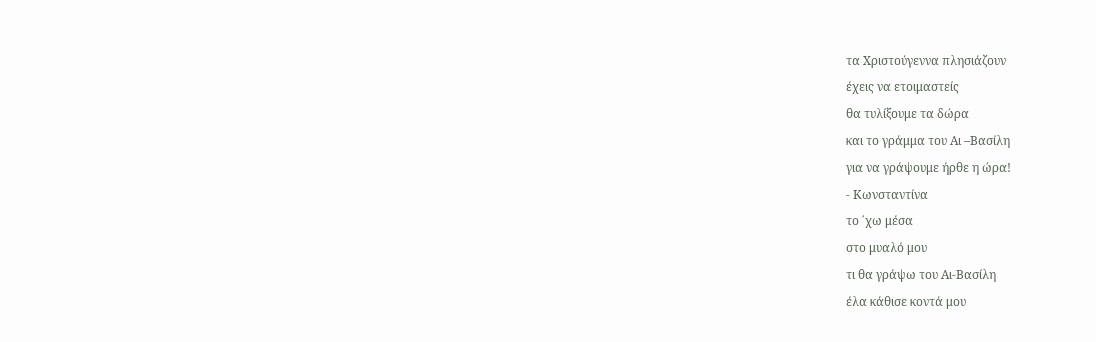τα Χριστούγεννα πλησιάζουν
έχεις να ετοιμαστείς
θα τυλίξουμε τα δώρα
και το γράμμα του Αι –Βασίλη
για να γράψουμε ήρθε η ώρα!
- Κωνσταντίνα
το ΄χω μέσα
στο μυαλό μου
τι θα γράψω του Αι-Βασίλη
έλα κάθισε κοντά μου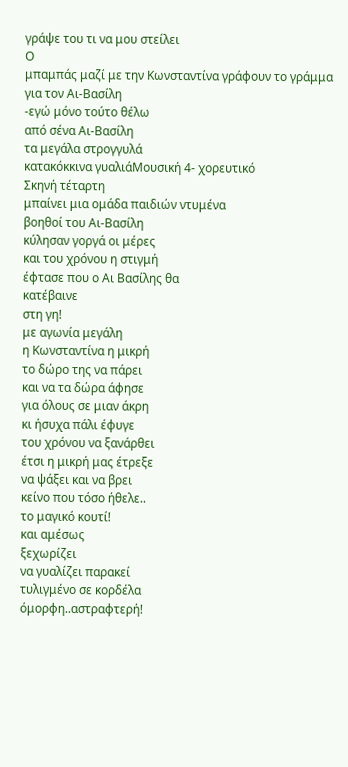γράψε του τι να μου στείλει
Ο
μπαμπάς μαζί με την Κωνσταντίνα γράφουν το γράμμα για τον Αι-Βασίλη
-εγώ μόνο τούτο θέλω
από σένα Αι-Βασίλη
τα μεγάλα στρογγυλά
κατακόκκινα γυαλιάΜουσική 4- χορευτικό
Σκηνή τέταρτη
μπαίνει μια ομάδα παιδιών ντυμένα
βοηθοί του Αι-Βασίλη
κύλησαν γοργά οι μέρες
και του χρόνου η στιγμή
έφτασε που ο Αι Βασίλης θα
κατέβαινε
στη γη!
με αγωνία μεγάλη
η Κωνσταντίνα η μικρή
το δώρο της να πάρει
και να τα δώρα άφησε
για όλους σε μιαν άκρη
κι ήσυχα πάλι έφυγε
του χρόνου να ξανάρθει
έτσι η μικρή μας έτρεξε
να ψάξει και να βρει
κείνο που τόσο ήθελε..
το μαγικό κουτί!
και αμέσως
ξεχωρίζει
να γυαλίζει παρακεί
τυλιγμένο σε κορδέλα
όμορφη..αστραφτερή!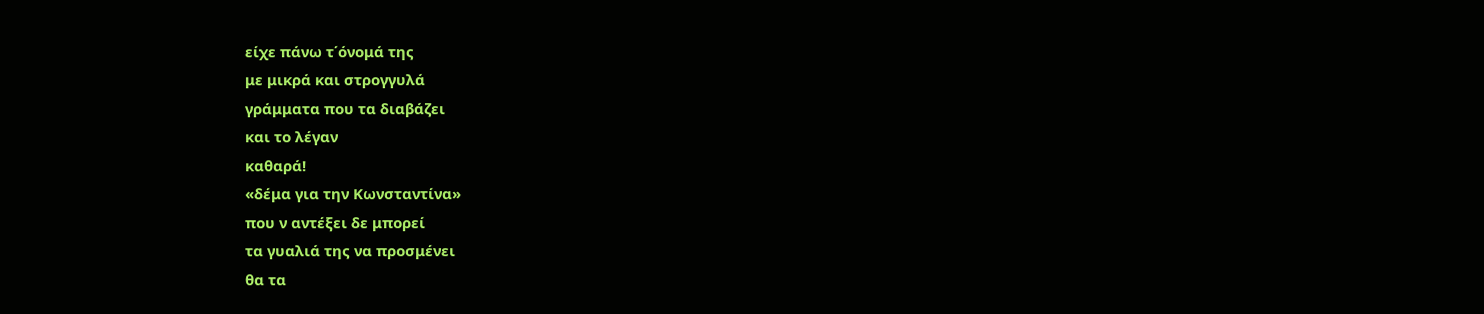είχε πάνω τ΄όνομά της
με μικρά και στρογγυλά
γράμματα που τα διαβάζει
και το λέγαν
καθαρά!
«δέμα για την Κωνσταντίνα»
που ν αντέξει δε μπορεί
τα γυαλιά της να προσμένει
θα τα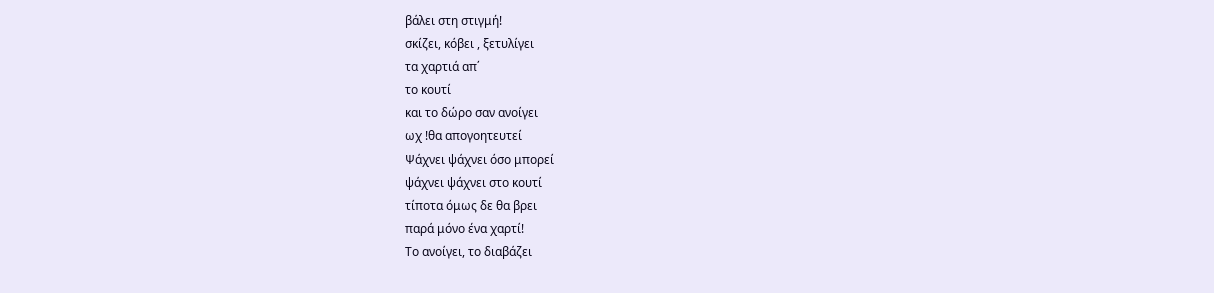βάλει στη στιγμή!
σκίζει, κόβει , ξετυλίγει
τα χαρτιά απ΄
το κουτί
και το δώρο σαν ανοίγει
ωχ !θα απογοητευτεί
Ψάχνει ψάχνει όσο μπορεί
ψάχνει ψάχνει στο κουτί
τίποτα όμως δε θα βρει
παρά μόνο ένα χαρτί!
Το ανοίγει, το διαβάζει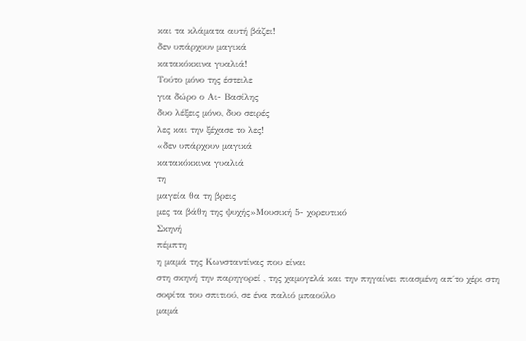και τα κλάματα αυτή βάζει!
δεν υπάρχουν μαγικά
κατακόκκινα γυαλιά!
Τούτο μόνο της έστειλε
για δώρο ο Αι- Βασίλης
δυο λέξεις μόνο, δυο σειρές
λες και την ξέχασε το λες!
«δεν υπάρχουν μαγικά
κατακόκκινα γυαλιά
τη
μαγεία θα τη βρεις
μες τα βάθη της ψυχής»Μουσική 5- χορευτικό
Σκηνή
πέμπτη
η μαμά της Κωνσταντίνας που είναι
στη σκηνή την παρηγορεί , της χαμογελά και την πηγαίνει πιασμένη απ΄το χέρι στη
σοφίτα του σπιτιού, σε ένα παλιό μπαούλο
μαμά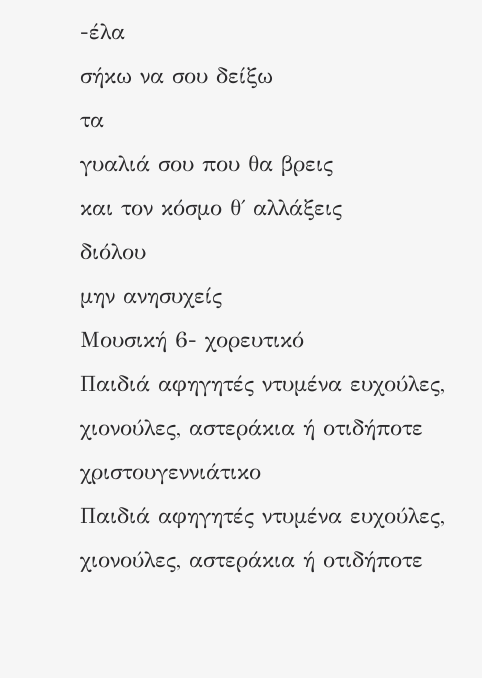-έλα
σήκω να σου δείξω
τα
γυαλιά σου που θα βρεις
και τον κόσμο θ΄ αλλάξεις
διόλου
μην ανησυχείς
Μουσική 6- χορευτικό
Παιδιά αφηγητές ντυμένα ευχούλες, χιονούλες, αστεράκια ή οτιδήποτε χριστουγεννιάτικο
Παιδιά αφηγητές ντυμένα ευχούλες, χιονούλες, αστεράκια ή οτιδήποτε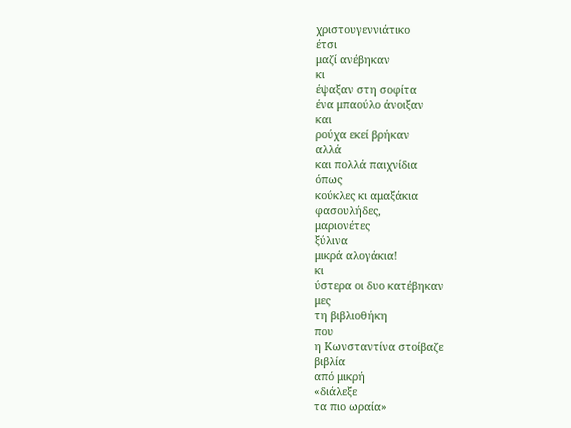χριστουγεννιάτικο
έτσι
μαζί ανέβηκαν
κι
έψαξαν στη σοφίτα
ένα μπαούλο άνοιξαν
και
ρούχα εκεί βρήκαν
αλλά
και πολλά παιχνίδια
όπως
κούκλες κι αμαξάκια
φασουλήδες,
μαριονέτες
ξύλινα
μικρά αλογάκια!
κι
ύστερα οι δυο κατέβηκαν
μες
τη βιβλιοθήκη
που
η Κωνσταντίνα στοίβαζε
βιβλία
από μικρή
«διάλεξε
τα πιο ωραία»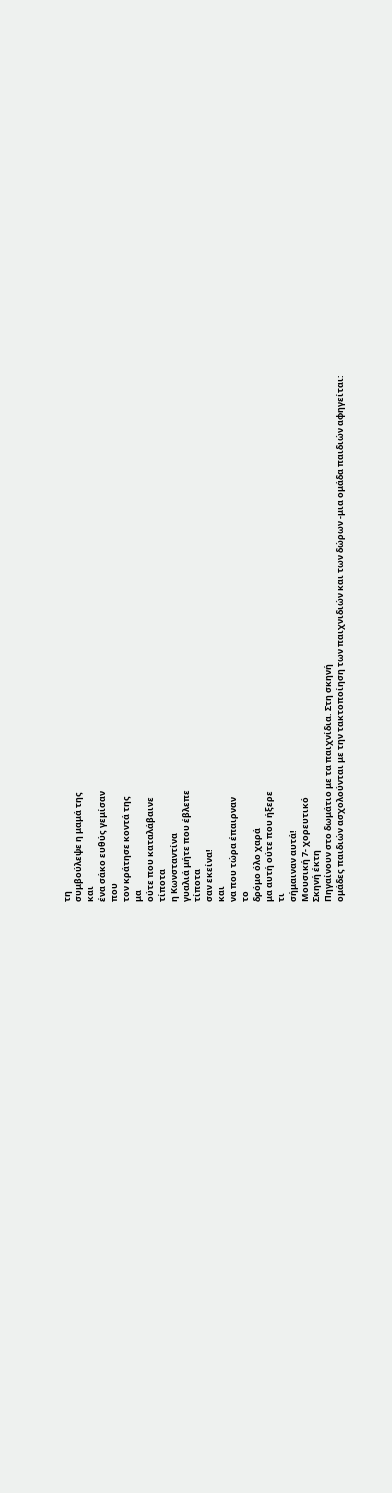τη
συμβούλεψε η μαμά της
και
ένα σάκο ευθύς γεμίσαν
που
τον κράτησε κοντά της
μα
ούτε που καταλάβαινε
τίποτα
η Κωνσταντίνα
γυαλιά μήτε που έβλεπε
τίποτα
σαν εκείνα!
και
να που τώρα έπαιρναν
το
δρόμο όλο χαρά
μα αυτή ούτε που ήξερε
τι
σήμαιναν αυτά!
Μουσική 7- χορευτικό
Σκηνή έκτη
Πηγαίνουν στο δωμάτιο με τα παιχνίδια. Στη σκηνή
ομάδες παιδιών ασχολούνται με την τακτοποίηση των παιχνιδιών και των δώρων -μια ομάδα παιδιών αφηγείται: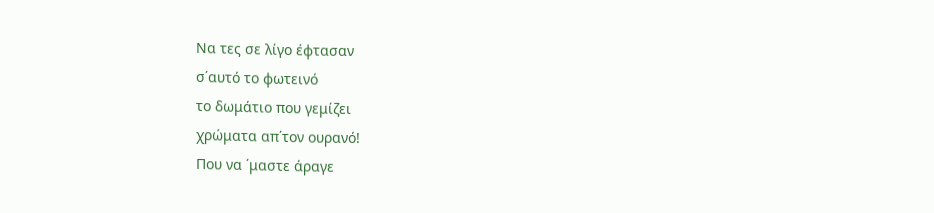Να τες σε λίγο έφτασαν
σ΄αυτό το φωτεινό
το δωμάτιο που γεμίζει
χρώματα απ΄τον ουρανό!
Που να ΄μαστε άραγε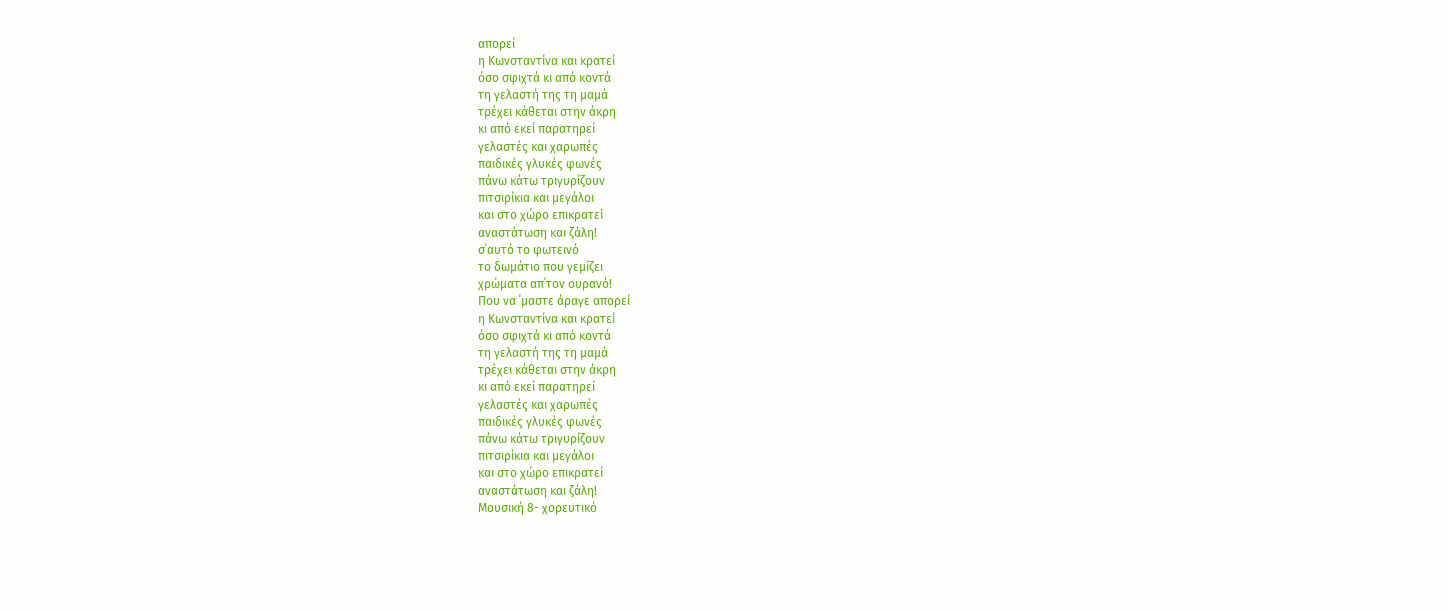απορεί
η Κωνσταντίνα και κρατεί
όσο σφιχτά κι από κοντά
τη γελαστή της τη μαμά
τρέχει κάθεται στην άκρη
κι από εκεί παρατηρεί
γελαστές και χαρωπές
παιδικές γλυκές φωνές
πάνω κάτω τριγυρίζουν
πιτσιρίκια και μεγάλοι
και στο χώρο επικρατεί
αναστάτωση και ζάλη!
σ΄αυτό το φωτεινό
το δωμάτιο που γεμίζει
χρώματα απ΄τον ουρανό!
Που να ΄μαστε άραγε απορεί
η Κωνσταντίνα και κρατεί
όσο σφιχτά κι από κοντά
τη γελαστή της τη μαμά
τρέχει κάθεται στην άκρη
κι από εκεί παρατηρεί
γελαστές και χαρωπές
παιδικές γλυκές φωνές
πάνω κάτω τριγυρίζουν
πιτσιρίκια και μεγάλοι
και στο χώρο επικρατεί
αναστάτωση και ζάλη!
Μουσική 8- χορευτικό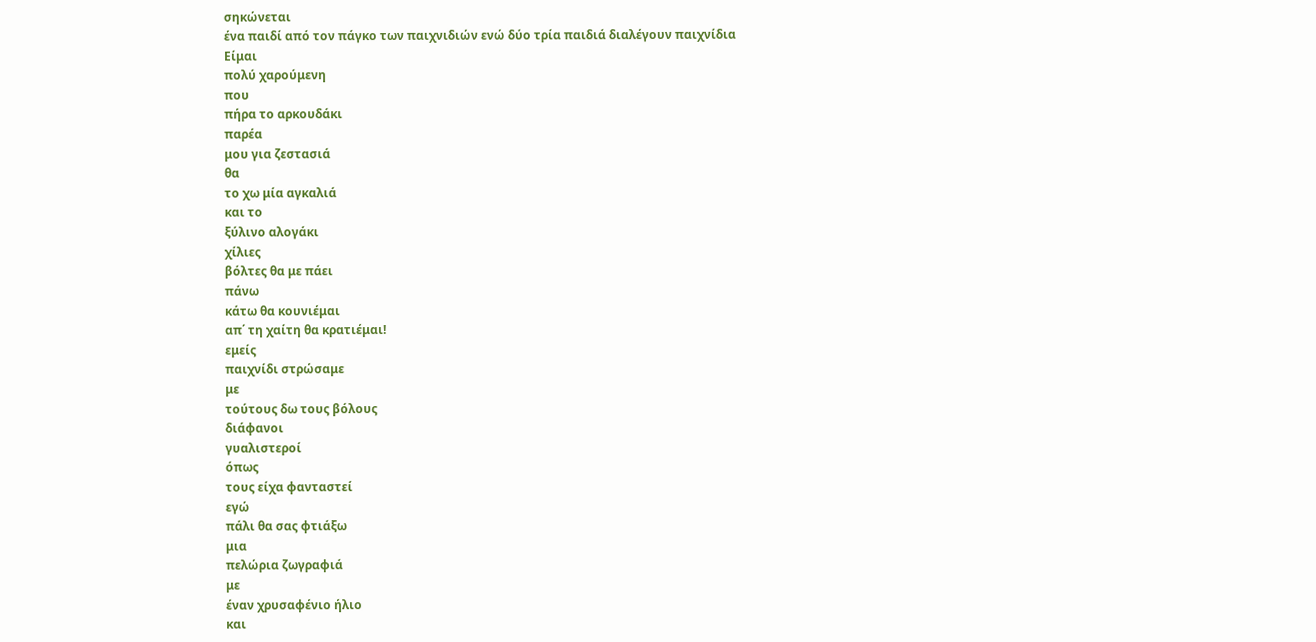σηκώνεται
ένα παιδί από τον πάγκο των παιχνιδιών ενώ δύο τρία παιδιά διαλέγουν παιχνίδια
Είμαι
πολύ χαρούμενη
που
πήρα το αρκουδάκι
παρέα
μου για ζεστασιά
θα
το χω μία αγκαλιά
και το
ξύλινο αλογάκι
χίλιες
βόλτες θα με πάει
πάνω
κάτω θα κουνιέμαι
απ΄ τη χαίτη θα κρατιέμαι!
εμείς
παιχνίδι στρώσαμε
με
τούτους δω τους βόλους
διάφανοι
γυαλιστεροί
όπως
τους είχα φανταστεί
εγώ
πάλι θα σας φτιάξω
μια
πελώρια ζωγραφιά
με
έναν χρυσαφένιο ήλιο
και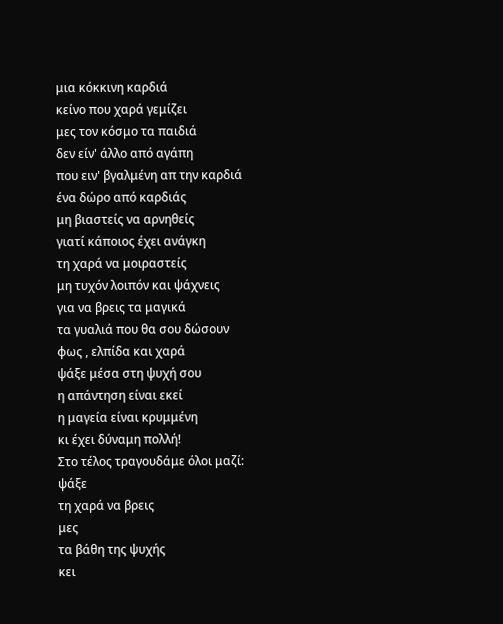μια κόκκινη καρδιά
κείνο που χαρά γεμίζει
μες τον κόσμο τα παιδιά
δεν είν' άλλο από αγάπη
που ειν' βγαλμένη απ την καρδιά
ένα δώρο από καρδιάς
μη βιαστείς να αρνηθείς
γιατί κάποιος έχει ανάγκη
τη χαρά να μοιραστείς
μη τυχόν λοιπόν και ψάχνεις
για να βρεις τα μαγικά
τα γυαλιά που θα σου δώσουν
φως , ελπίδα και χαρά
ψάξε μέσα στη ψυχή σου
η απάντηση είναι εκεί
η μαγεία είναι κρυμμένη
κι έχει δύναμη πολλή!
Στο τέλος τραγουδάμε όλοι μαζί:
ψάξε
τη χαρά να βρεις
μες
τα βάθη της ψυχής
κει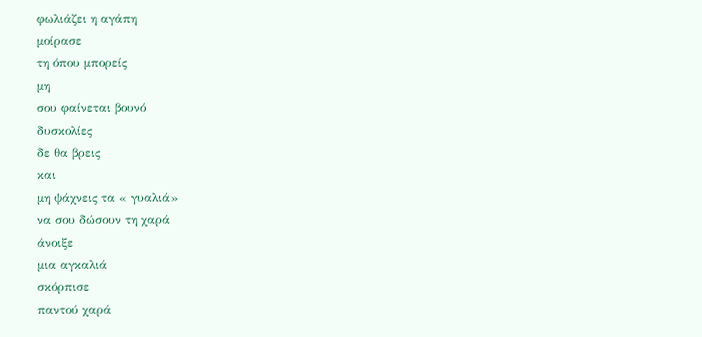φωλιάζει η αγάπη
μοίρασε
τη όπου μπορείς
μη
σου φαίνεται βουνό
δυσκολίες
δε θα βρεις
και
μη ψάχνεις τα « γυαλιά»
να σου δώσουν τη χαρά
άνοιξε
μια αγκαλιά
σκόρπισε
παντού χαρά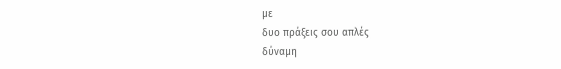με
δυο πράξεις σου απλές
δύναμη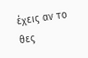έχεις αν το θες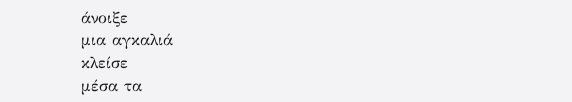άνοιξε
μια αγκαλιά
κλείσε
μέσα τα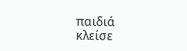παιδιά
κλείσε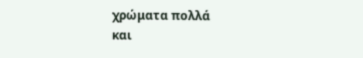χρώματα πολλά
και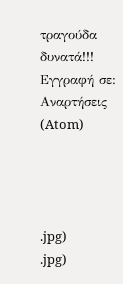τραγούδα δυνατά!!!
Εγγραφή σε:
Αναρτήσεις (Atom)




.jpg)
.jpg)